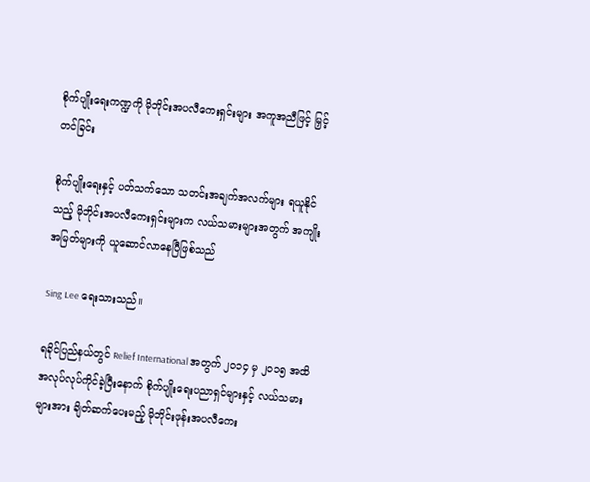စိုက်ပျိုးရေးကဏ္ဍကို မိုဘိုင်းအပလီကေးရှင်းများ အကူအညီဖြင့် မြှင့်တင်ခြင်း

စိုက်ပျိုးရေးနှင့် ပတ်သက်သော သတင်းအချက်အလက်များ ရယူနိုင်သည့် မိုဘိုင်းအပလီကေးရှင်းများက လယ်သမားများအတွက် အကျိုးအမြတ်များကို ယူဆောင်လာနေပြီဖြစ်သည်

Sing Lee ရေးသားသည်။

ရခိုင်ပြည်နယ်တွင် Relief International အတွက် ၂၀၁၄ မှ ၂၀၁၅ အထိ အလုပ်လုပ်ကိုင်ခဲ့ပြီးနောက် စိုက်ပျိုးရေးပညာရှင်များနှင့် လယ်သမားများအား ချိတ်ဆက်ပေးမည့် မိုဘိုင်းဖုန်းအပလီကေး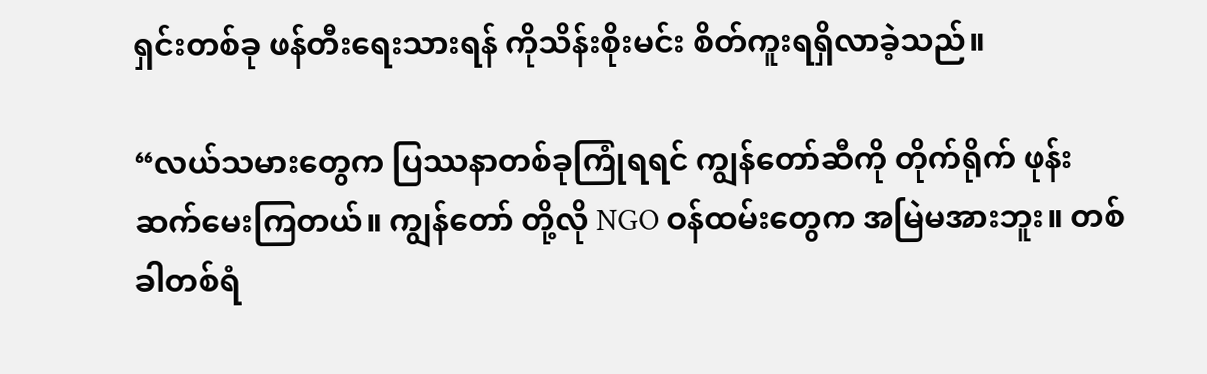ရှင်းတစ်ခု ဖန်တီးရေးသားရန် ကိုသိန်းစိုးမင်း စိတ်ကူးရရှိလာခဲ့သည်။

“လယ်သမားတွေက ပြဿနာတစ်ခုကြုံရရင် ကျွန်တော်ဆီကို တိုက်ရိုက် ဖုန်းဆက်မေးကြတယ်။ ကျွန်တော် တို့လို NGO ဝန်ထမ်းတွေက အမြဲမအားဘူး။ တစ်ခါတစ်ရံ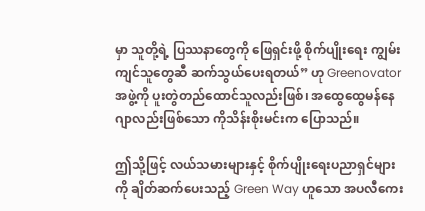မှာ သူတို့ရဲ့ ပြဿနာတွေကို ဖြေရှင်းဖို့ စိုက်ပျိုးရေး ကျွမ်းကျင်သူတွေဆီ ဆက်သွယ်ပေးရတယ်” ဟု Greenovator အဖွဲ့ကို ပူးတွဲတည်ထောင်သူလည်းဖြစ်၊ အထွေထွေမန်နေဂျာလည်းဖြစ်သော ကိုသိန်းစိုးမင်းက ပြောသည်။

ဤသို့ဖြင့် လယ်သမားများနှင့် စိုက်ပျိုးရေးပညာရှင်များကို ချိတ်ဆက်ပေးသည့် Green Way ဟူသော အပလီကေး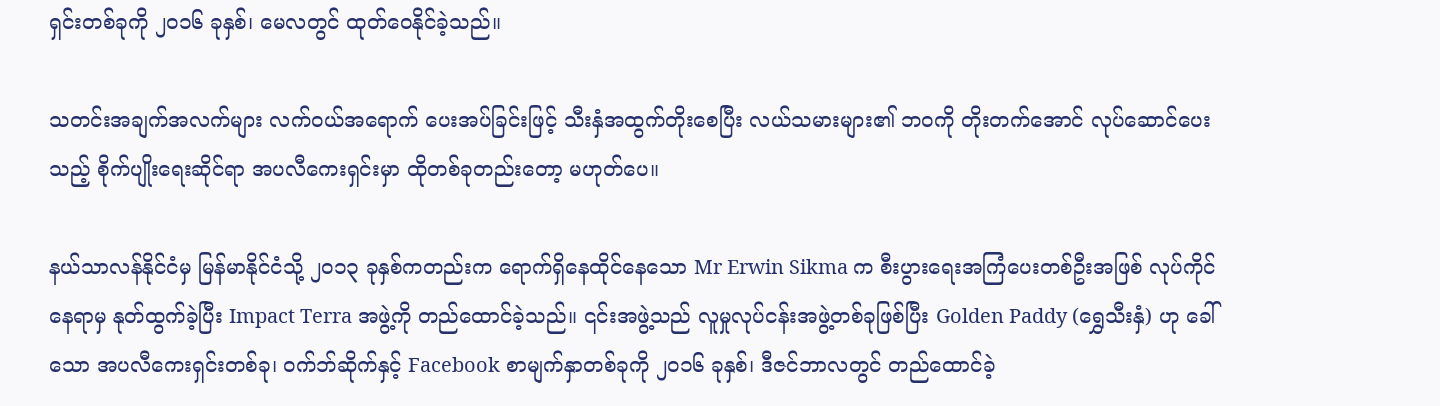ရှင်းတစ်ခုကို ၂၀၁၆ ခုနှစ်၊ မေလတွင် ထုတ်ဝေနိုင်ခဲ့သည်။

သတင်းအချက်အလက်များ လက်ဝယ်အရောက် ပေးအပ်ခြင်းဖြင့် သီးနှံအထွက်တိုးစေပြီး လယ်သမားများ၏ ဘဝကို တိုးတက်အောင် လုပ်ဆောင်ပေးသည့် စိုက်ပျိုးရေးဆိုင်ရာ အပလီကေးရှင်းမှာ ထိုတစ်ခုတည်းတော့ မဟုတ်ပေ။

နယ်သာလန်နိုင်ငံမှ မြန်မာနိုင်ငံသို့ ၂၀၁၃ ခုနှစ်ကတည်းက ရောက်ရှိနေထိုင်နေသော Mr Erwin Sikma က စီးပွားရေးအကြံပေးတစ်ဦးအဖြစ် လုပ်ကိုင်နေရာမှ နုတ်ထွက်ခဲ့ပြီး Impact Terra အဖွဲ့ကို တည်ထောင်ခဲ့သည်။ ၎င်းအဖွဲ့သည် လူမှုလုပ်ငန်းအဖွဲ့တစ်ခုဖြစ်ပြီး Golden Paddy (ရွှေသီးနှံ) ဟု ခေါ်သော အပလီကေးရှင်းတစ်ခု၊ ဝက်ဘ်ဆိုက်နှင့် Facebook စာမျက်နှာတစ်ခုကို ၂၀၁၆ ခုနှစ်၊ ဒီဇင်ဘာလတွင် တည်ထောင်ခဲ့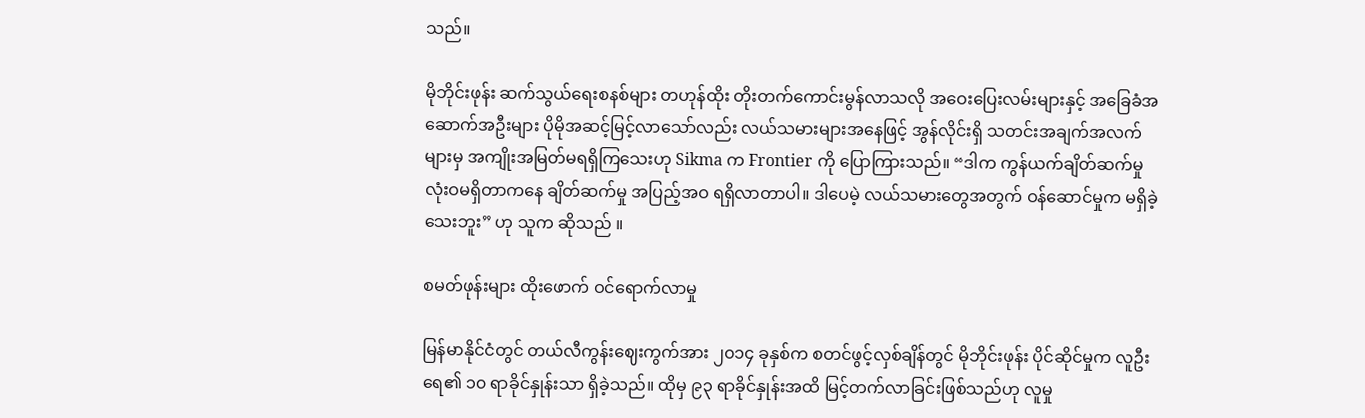သည်။

မိုဘိုင်းဖုန်း ဆက်သွယ်ရေးစနစ်များ တဟုန်ထိုး တိုးတက်ကောင်းမွန်လာသလို အဝေးပြေးလမ်းများနှင့် အခြေခံအဆောက်အဦးများ ပိုမိုအဆင့်မြင့်လာသော်လည်း လယ်သမားများအနေဖြင့် အွန်လိုင်းရှိ သတင်းအချက်အလက်များမှ အကျိုးအမြတ်မရရှိကြသေးဟု Sikma က Frontier ကို ပြောကြားသည်။ “ဒါက ကွန်ယက်ချိတ်ဆက်မှု လုံးဝမရှိတာကနေ ချိတ်ဆက်မှု အပြည့်အဝ ရရှိလာတာပါ။ ဒါပေမဲ့ လယ်သမားတွေအတွက် ဝန်ဆောင်မှုက မရှိခဲ့သေးဘူး” ဟု သူက ဆိုသည် ။

စမတ်ဖုန်းများ ထိုးဖောက် ဝင်ရောက်လာမှု

မြန်မာနိုင်ငံတွင် တယ်လီကွန်းဈေးကွက်အား ၂၀၁၄ ခုနှစ်က စတင်ဖွင့်လှစ်ချိန်တွင် မိုဘိုင်းဖုန်း ပိုင်ဆိုင်မှုက လူဦးရေ၏ ၁၀ ရာခိုင်နှုန်းသာ ရှိခဲ့သည်။ ထိုမှ ၉၃ ရာခိုင်နှုန်းအထိ မြင့်တက်လာခြင်းဖြစ်သည်ဟု လူမှု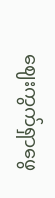ဈေးကွက်ရှာဖွေ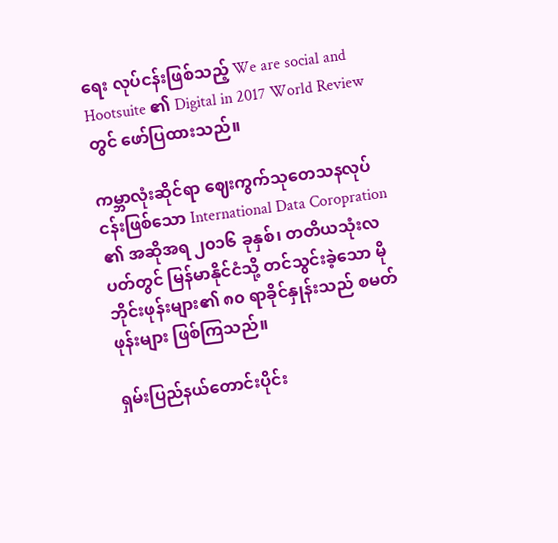ရေး လုပ်ငန်းဖြစ်သည့် We are social and Hootsuite ၏ Digital in 2017 World Review တွင် ဖော်ပြထားသည်။

ကမ္ဘာလုံးဆိုင်ရာ ဈေးကွက်သုတေသနလုပ်ငန်းဖြစ်သော International Data Coropration ၏ အဆိုအရ ၂၀၁၆ ခုနှစ်၊ တတိယသုံးလပတ်တွင် မြန်မာနိုင်ငံသို့ တင်သွင်းခဲ့သော မိုဘိုင်းဖုန်းများ၏ ၈၀ ရာခိုင်နှုန်းသည် စမတ်ဖုန်းများ ဖြစ်ကြသည်။

ရှမ်းပြည်နယ်တောင်းပိုင်း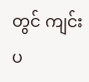တွင် ကျင်းပ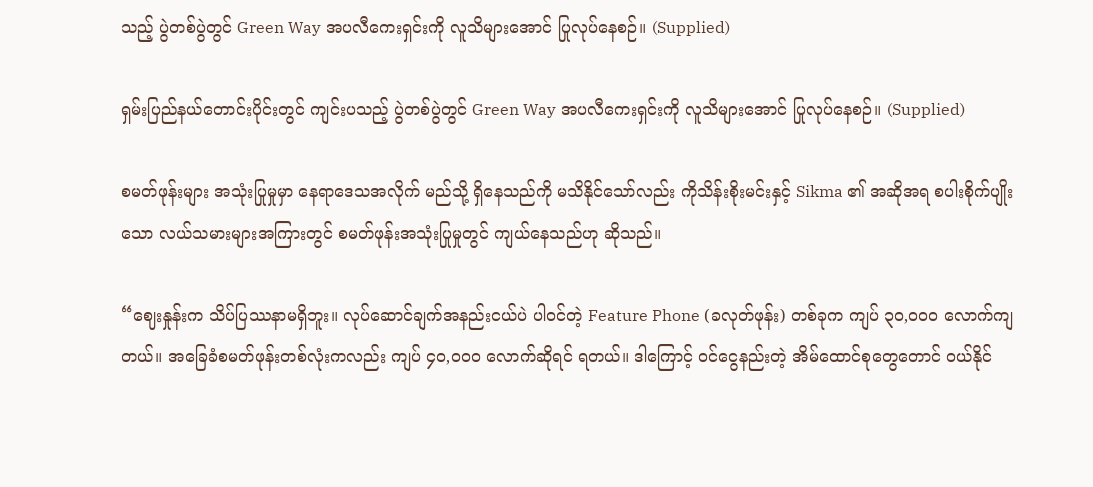သည့် ပွဲတစ်ပွဲတွင် Green Way အပလီကေးရှင်းကို လူသိများအောင် ပြုလုပ်နေစဉ်။ (Supplied)

ရှမ်းပြည်နယ်တောင်းပိုင်းတွင် ကျင်းပသည့် ပွဲတစ်ပွဲတွင် Green Way အပလီကေးရှင်းကို လူသိများအောင် ပြုလုပ်နေစဉ်။ (Supplied)

စမတ်ဖုန်းများ အသုံးပြုမှုမှာ နေရာဒေသအလိုက် မည်သို့ ရှိနေသည်ကို မသိနိုင်သော်လည်း ကိုသိန်းစိုးမင်းနှင့် Sikma ၏ အဆိုအရ စပါးစိုက်ပျိုးသော လယ်သမားများအကြားတွင် စမတ်ဖုန်းအသုံးပြုမှုတွင် ကျယ်နေသည်ဟု ဆိုသည်။

“ဈေးနှုန်းက သိပ်ပြဿနာမရှိဘူး။ လုပ်ဆောင်ချက်အနည်းငယ်ပဲ ပါဝင်တဲ့ Feature Phone (ခလုတ်ဖုန်း) တစ်ခုက ကျပ် ၃၀,၀၀၀ လောက်ကျတယ်။ အခြေခံစမတ်ဖုန်းတစ်လုံးကလည်း ကျပ် ၄၀,၀၀၀ လောက်ဆိုရင် ရတယ်။ ဒါကြောင့် ဝင်ငွေနည်းတဲ့ အိမ်ထောင်စုတွေတောင် ဝယ်နိုင်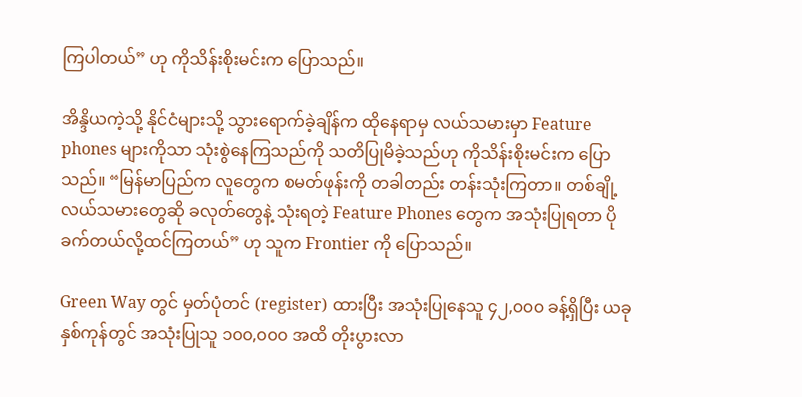ကြပါတယ်” ဟု ကိုသိန်းစိုးမင်းက ပြောသည်။

အိန္ဒိယကဲ့သို့ နိုင်ငံများသို့ သွားရောက်ခဲ့ချိန်က ထိုနေရာမှ လယ်သမားမှာ Feature phones များကိုသာ သုံးစွဲနေကြသည်ကို သတိပြုမိခဲ့သည်ဟု ကိုသိန်းစိုးမင်းက ပြောသည်။ “မြန်မာပြည်က လူတွေက စမတ်ဖုန်းကို တခါတည်း တန်းသုံးကြတာ။ တစ်ချို့လယ်သမားတွေဆို ခလုတ်တွေနဲ့ သုံးရတဲ့ Feature Phones တွေက အသုံးပြုရတာ ပိုခက်တယ်လို့ထင်ကြတယ်” ဟု သူက Frontier ကို ပြောသည်။

Green Way တွင် မှတ်ပုံတင် (register) ထားပြီး အသုံးပြုနေသူ ၄၂,၀၀၀ ခန့်ရှိပြီး ယခုနှစ်ကုန်တွင် အသုံးပြုသူ ၁၀၀,၀၀၀ အထိ တိုးပွားလာ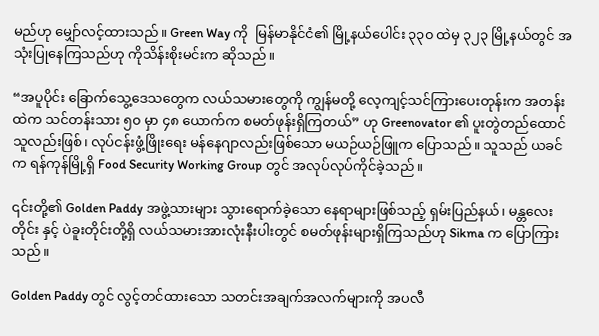မည်ဟု မျှော်လင့်ထားသည်။ Green Way ကို  မြန်မာနိုင်ငံ၏ မြို့နယ်ပေါင်း ၃၃၀ ထဲမှ ၃၂၃ မြို့နယ်တွင် အသုံးပြုနေကြသည်ဟု ကိုသိန်းစိုးမင်းက ဆိုသည်။

“အပူပိုင်း ခြောက်သွေ့ဒေသတွေက လယ်သမားတွေကို ကျွန်မတို့ လေ့ကျင့်သင်ကြားပေးတုန်းက အတန်းထဲက သင်တန်းသား ၅၀ မှာ ၄၈ ယောက်က စမတ်ဖုန်းရှိကြတယ်” ဟု Greenovator ၏ ပူးတွဲတည်ထောင်သူလည်းဖြစ်၊ လုပ်ငန်းဖွံ့ဖြိုးရေး မန်နေဂျာလည်းဖြစ်သော မယဉ်ယဉ်ဖြူက ပြောသည်။ သူသည် ယခင်က ရန်ကုန်မြို့ရှိ Food Security Working Group တွင် အလုပ်လုပ်ကိုင်ခဲ့သည်။

၎င်းတို့၏ Golden Paddy အဖွဲ့သားများ သွားရောက်ခဲ့သော နေရာများဖြစ်သည့် ရှမ်းပြည်နယ်၊ မန္တလေးတိုင်း နှင့် ပဲခူးတိုင်းတို့ရှိ လယ်သမားအားလုံးနီးပါးတွင် စမတ်ဖုန်းများရှိကြသည်ဟု Sikma က ပြောကြားသည်။

Golden Paddy တွင် လွင့်တင်ထားသော သတင်းအချက်အလက်များကို အပလီ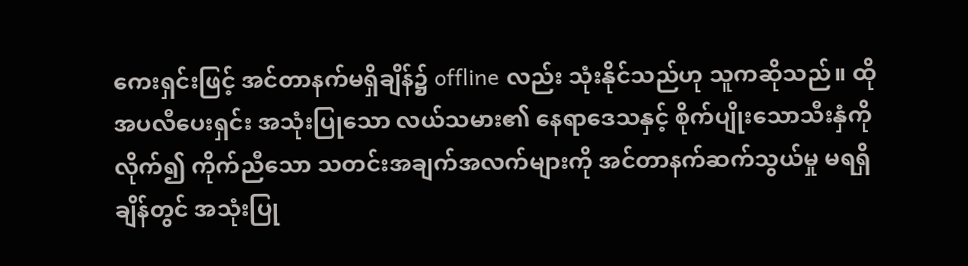ကေးရှင်းဖြင့် အင်တာနက်မရှိချိန်၌ offline လည်း သုံးနိုင်သည်ဟု သူကဆိုသည်။ ထို အပလီပေးရှင်း အသုံးပြုသော လယ်သမား၏ နေရာဒေသနှင့် စိုက်ပျိုးသောသီးနှံကို လိုက်၍ ကိုက်ညီသော သတင်းအချက်အလက်များကို အင်တာနက်ဆက်သွယ်မှု မရရှိချိန်တွင် အသုံးပြု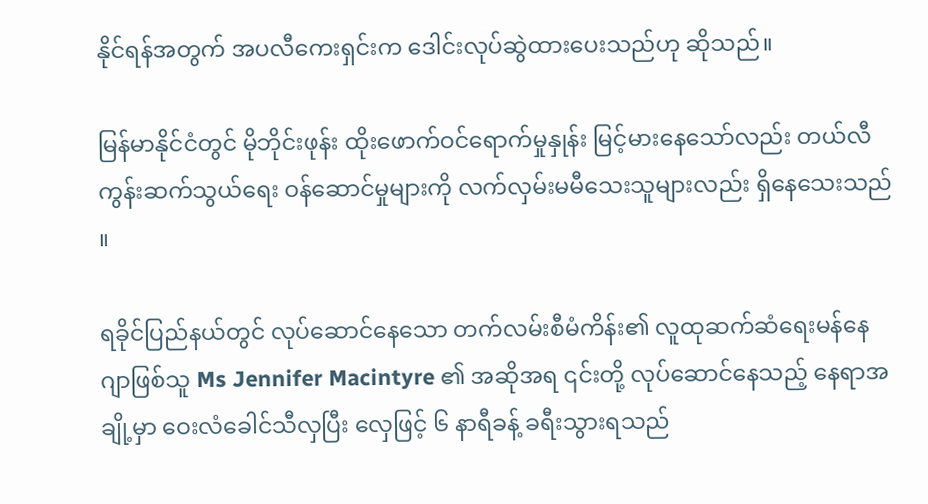နိုင်ရန်အတွက် အပလီကေးရှင်းက ဒေါင်းလုပ်ဆွဲထားပေးသည်ဟု ဆိုသည်။

မြန်မာနိုင်ငံတွင် မိုဘိုင်းဖုန်း ထိုးဖောက်ဝင်ရောက်မှုနှုန်း မြင့်မားနေသော်လည်း တယ်လီကွန်းဆက်သွယ်ရေး ဝန်ဆောင်မှုများကို လက်လှမ်းမမီသေးသူများလည်း ရှိနေသေးသည် ။

ရခိုင်ပြည်နယ်တွင် လုပ်ဆောင်နေသော တက်လမ်းစီမံကိန်း၏ လူထုဆက်ဆံရေးမန်နေဂျာဖြစ်သူ Ms Jennifer Macintyre ၏ အဆိုအရ ၎င်းတို့ လုပ်ဆောင်နေသည့် နေရာအချို့မှာ ဝေးလံခေါင်သီလှပြီး လှေဖြင့် ၆ နာရီခန့် ခရီးသွားရသည်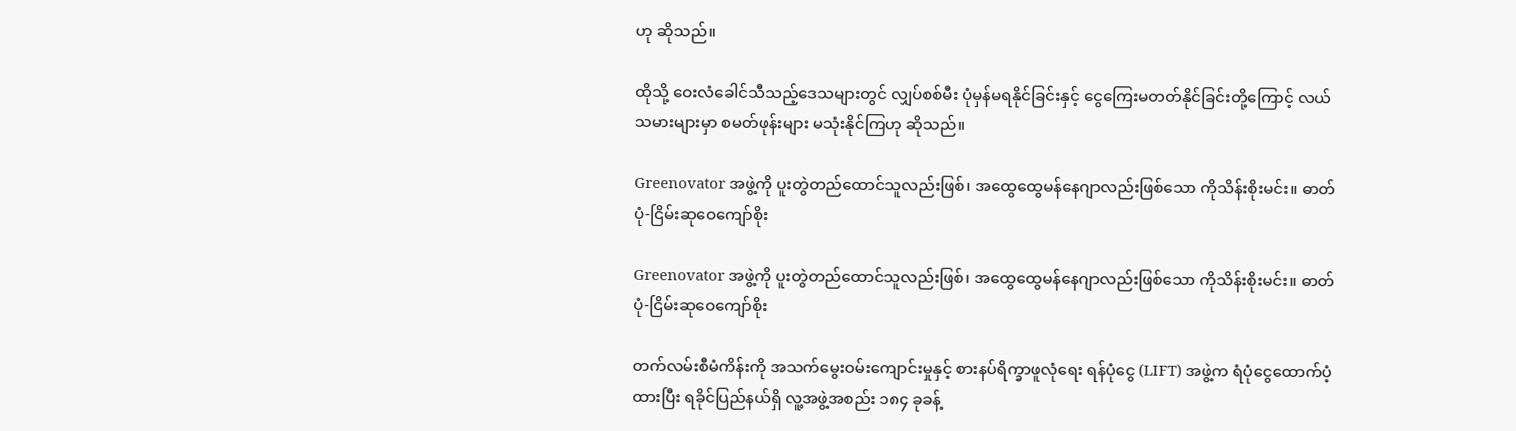ဟု ဆိုသည်။

ထိုသို့ ဝေးလံခေါင်သီသည့်ဒေသများတွင် လျှပ်စစ်မီး ပုံမှန်မရနိုင်ခြင်းနှင့် ငွေကြေးမတတ်နိုင်ခြင်းတို့ကြောင့် လယ်သမားများမှာ စမတ်ဖုန်းများ မသုံးနိုင်ကြဟု ဆိုသည်။

Greenovator အဖွဲ့ကို ပူးတွဲတည်ထောင်သူလည်းဖြစ်၊ အထွေထွေမန်နေဂျာလည်းဖြစ်သော ကိုသိန်းစိုးမင်း။ ဓာတ်ပုံ-ငြိမ်းဆုဝေကျော်စိုး

Greenovator အဖွဲ့ကို ပူးတွဲတည်ထောင်သူလည်းဖြစ်၊ အထွေထွေမန်နေဂျာလည်းဖြစ်သော ကိုသိန်းစိုးမင်း။ ဓာတ်ပုံ-ငြိမ်းဆုဝေကျော်စိုး

တက်လမ်းစီမံကိန်းကို အသက်မွေးဝမ်းကျောင်းမှုနှင့် စားနပ်ရိက္ခာဖူလုံရေး ရန်ပုံငွေ (LIFT) အဖွဲ့က ရံပုံငွေထောက်ပံ့ထားပြီး ရခိုင်ပြည်နယ်ရှိ လူ့အဖွဲ့အစည်း ၁၈၄ ခုခန့်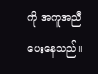ကို အကူအညီပေးနေသည်။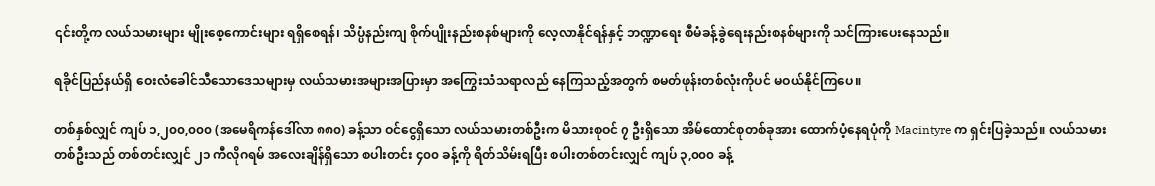၎င်းတို့က လယ်သမားများ မျိုးစေ့ကောင်းများ ရရှိစေရန်၊ သိပ္ပံနည်းကျ စိုက်ပျိုးနည်းစနစ်များကို လေ့လာနိုင်ရန်နှင့် ဘဏ္ဍာရေး စီမံခန့်ခွဲရေးနည်းစနစ်များကို သင်ကြားပေးနေသည်။

ရခိုင်ပြည်နယ်ရှိ ဝေးလံခေါင်သီသောဒေသများမှ လယ်သမားအများအပြားမှာ အကြွေးသံသရာလည် နေကြသည့်အတွက် စမတ်ဖုန်းတစ်လုံးကိုပင် မဝယ်နိုင်ကြပေ။

တစ်နှစ်လျှင် ကျပ် ၁,၂၀၀,၀၀၀ (အမေရိကန်ဒေါ်လာ ၈၈၀) ခန့်သာ ဝင်ငွေရှိသော လယ်သမားတစ်ဦးက မိသားစုဝင် ၇ ဦးရှိသော အိမ်ထောင်စုတစ်ခုအား ထောက်ပံ့နေရပုံကို Macintyre က ရှင်းပြခဲ့သည်။ လယ်သမားတစ်ဦးသည် တစ်တင်းလျှင် ၂၁ ကီလိုဂရမ် အလေးချိန်ရှိသော စပါးတင်း ၄၀၀ ခန့်ကို ရိတ်သိမ်းရပြီး စပါးတစ်တင်းလျှင် ကျပ် ၃,၀၀၀ ခန့်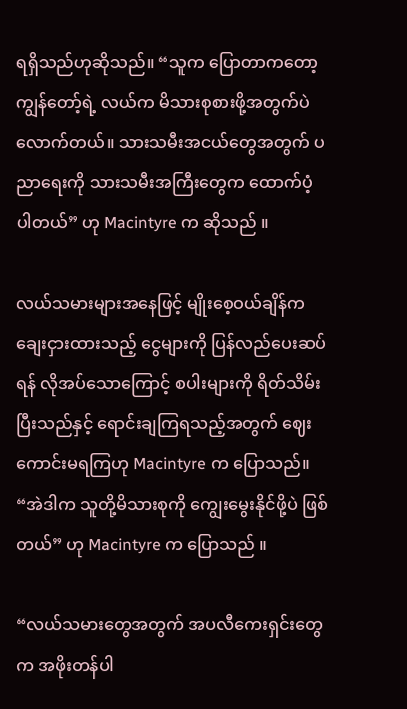ရရှိသည်ဟုဆိုသည်။ “သူက ပြောတာကတော့ ကျွန်တော့်ရဲ့ လယ်က မိသားစုစားဖို့အတွက်ပဲ လောက်တယ်။ သားသမီးအငယ်တွေအတွက် ပညာရေးကို သားသမီးအကြီးတွေက ထောက်ပံ့ပါတယ်” ဟု Macintyre က ဆိုသည် ။

လယ်သမားများအနေဖြင့် မျိုးစေ့ဝယ်ချိန်က ချေးငှားထားသည့် ငွေများကို ပြန်လည်ပေးဆပ်ရန် လိုအပ်သောကြောင့် စပါးများကို ရိတ်သိမ်းပြီးသည်နှင့် ရောင်းချကြရသည့်အတွက် ဈေးကောင်းမရကြဟု Macintyre က ပြောသည်။ “အဲဒါက သူတို့မိသားစုကို ကျွေးမွေးနိုင်ဖို့ပဲ ဖြစ်တယ်” ဟု Macintyre က ပြောသည် ။

“လယ်သမားတွေအတွက် အပလီကေးရှင်းတွေက အဖိုးတန်ပါ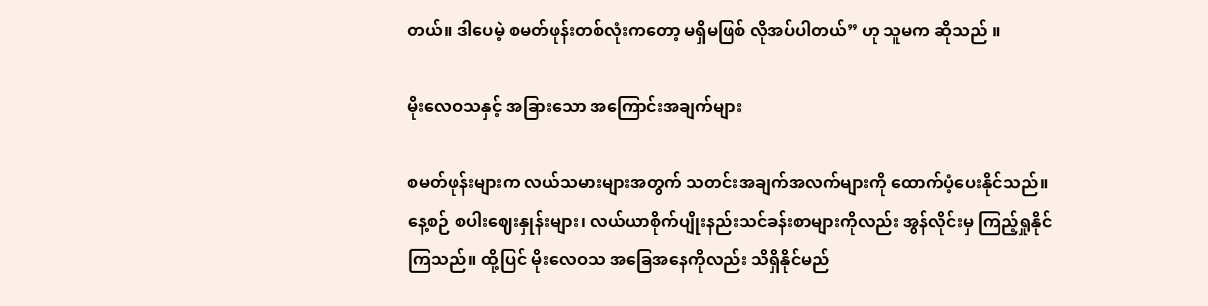တယ်။ ဒါပေမဲ့ စမတ်ဖုန်းတစ်လုံးကတော့ မရှိမဖြစ် လိုအပ်ပါတယ်” ဟု သူမက ဆိုသည် ။

မိုးလေဝသနှင့် အခြားသော အကြောင်းအချက်များ

စမတ်ဖုန်းများက လယ်သမားများအတွက် သတင်းအချက်အလက်များကို ထောက်ပံ့ပေးနိုင်သည်။ နေ့စဉ် စပါးဈေးနှုန်းများ၊ လယ်ယာစိုက်ပျိုးနည်းသင်ခန်းစာများကိုလည်း အွန်လိုင်းမှ ကြည့်ရှုနိုင်ကြသည်။ ထို့ပြင် မိုးလေဝသ အခြေအနေကိုလည်း သိရှိနိုင်မည်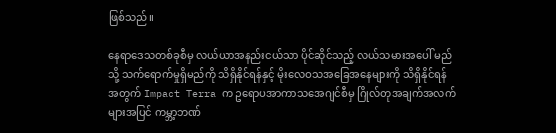ဖြစ်သည်။

နေရာဒေသတစ်ခုစီမှ လယ်ယာအနည်းငယ်သာ ပိုင်ဆိုင်သည့် လယ်သမားအပေါ် မည်သို့ သက်ရောက်မှုရှိမည်ကို သိရှိနိုင်ရန်နှင့် မိုးလေဝသအခြေအနေများကို သိရှိနိုင်ရန်အတွက် Impact Terra က ဥရောပအာကာသအေဂျင်စီမှ ဂြိုလ်တုအချက်အလက်များအပြင် ကမ္ဘာ့ဘဏ်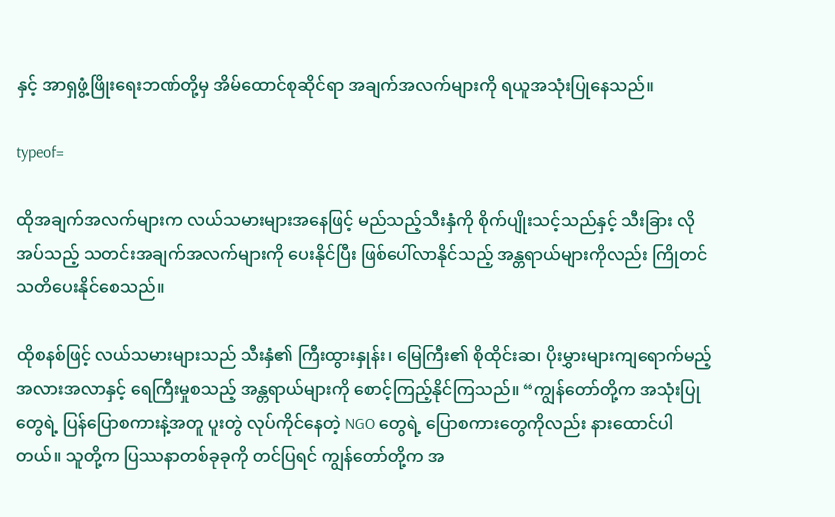နှင့် အာရှဖွံ့ဖြိုးရေးဘဏ်တို့မှ အိမ်ထောင်စုဆိုင်ရာ အချက်အလက်များကို ရယူအသုံးပြုနေသည်။

typeof=

ထိုအချက်အလက်များက လယ်သမားများအနေဖြင့် မည်သည့်သီးနှံကို စိုက်ပျိုးသင့်သည်နှင့် သီးခြား လိုအပ်သည့် သတင်းအချက်အလက်များကို ပေးနိုင်ပြီး ဖြစ်ပေါ်လာနိုင်သည့် အန္တရာယ်များကိုလည်း ကြိုတင်သတိပေးနိုင်စေသည်။

ထိုစနစ်ဖြင့် လယ်သမားများသည် သီးနှံ၏ ကြီးထွားနှုန်း၊ မြေကြီး၏ စိုထိုင်းဆ၊ ပိုးမွှားများကျရောက်မည့် အလားအလာနှင့် ရေကြီးမှုစသည့် အန္တရာယ်များကို စောင့်ကြည့်နိုင်ကြသည်။ “ကျွန်တော်တို့က အသုံးပြုတွေရဲ့ ပြန်ပြောစကားနဲ့အတူ ပူးတွဲ လုပ်ကိုင်နေတဲ့ NGO တွေရဲ့ ပြောစကားတွေကိုလည်း နားထောင်ပါတယ်။ သူတို့က ပြဿနာတစ်ခုခုကို တင်ပြရင် ကျွန်တော်တို့က အ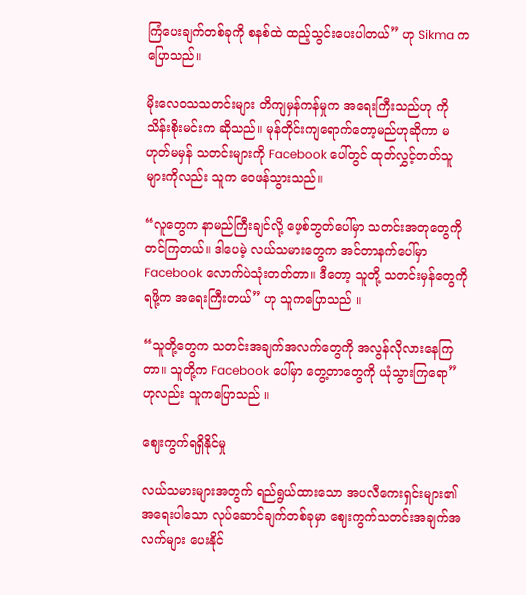ကြံပေးချက်တစ်ခုကို စနစ်ထဲ ထည့်သွင်းပေးပါတယ်” ဟု Sikma က ပြောသည်။

မိုးလေဝသသတင်းများ တိကျမှန်ကန်မှုက အရေးကြီးသည်ဟု ကိုသိန်းစိုးမင်းက ဆိုသည်။ မုန်တိုင်းကျရောက်တော့မည်ဟုဆိုကာ မဟုတ်မမှန် သတင်းများကို Facebook ပေါ်တွင် ထုတ်လွှင့်တတ်သူများကိုလည်း သူက ဝေဖန်သွားသည်။

“လူတွေက နာမည်ကြီးချင်လို့ ဖေ့စ်ဘွတ်ပေါ်မှာ သတင်းအတုတွေကို တင်ကြတယ်။ ဒါပေမဲ့ လယ်သမားတွေက အင်တာနက်ပေါ်မှာ Facebook လောက်ပဲသုံးတတ်တာ။ ဒီတော့ သူတို့ သတင်းမှန်တွေကိုရဖို့က အရေးကြီးတယ်” ဟု သူကပြောသည် ။

“သူတို့တွေက သတင်းအချက်အလက်တွေကို အလွန်လိုလားနေကြတာ။ သူတို့က Facebook ပေါ်မှာ တွေ့တာတွေကို ယုံသွားကြရော” ဟုလည်း သူကပြောသည် ။

ဈေးကွက်ရရှိနိုင်မှု

လယ်သမားများအတွက် ရည်ရွယ်ထားသော အပလီကေးရှင်းများ၏ အရေးပါသော လုပ်ဆောင်ချက်တစ်ခုမှာ ဈေးကွက်သတင်းအချက်အလက်များ ပေးနိုင်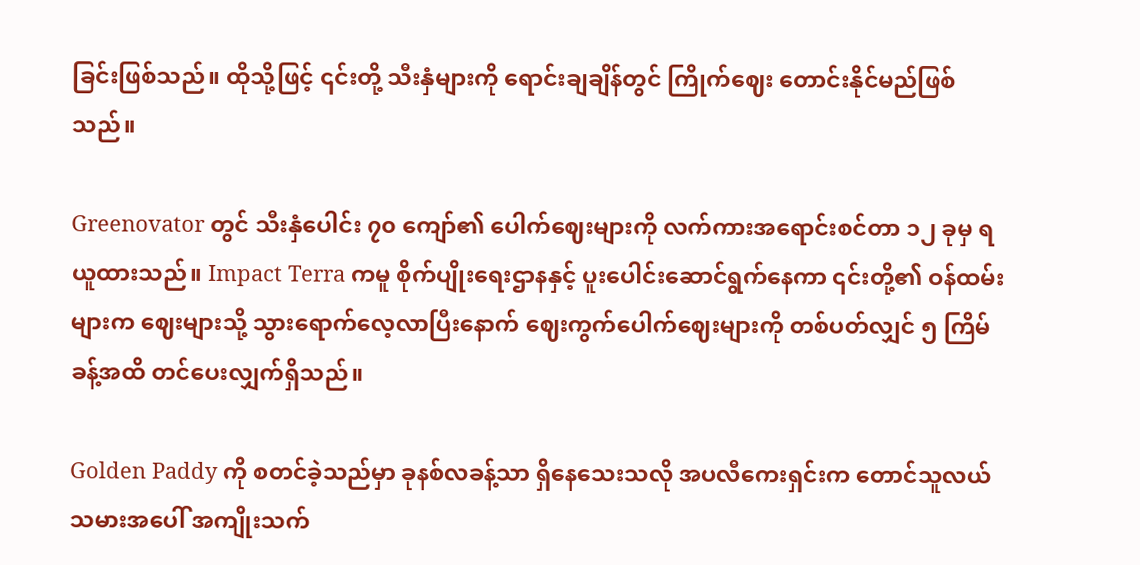ခြင်းဖြစ်သည်။ ထိုသို့ဖြင့် ၎င်းတို့ သီးနှံများကို ရောင်းချချိန်တွင် ကြိုက်ဈေး တောင်းနိုင်မည်ဖြစ်သည်။

Greenovator တွင် သီးနှံပေါင်း ၇၀ ကျော်၏ ပေါက်ဈေးများကို လက်ကားအရောင်းစင်တာ ၁၂ ခုမှ ရယူထားသည်။ Impact Terra ကမူ စိုက်ပျိုးရေးဌာနနှင့် ပူးပေါင်းဆောင်ရွက်နေကာ ၎င်းတို့၏ ဝန်ထမ်းများက ဈေးများသို့ သွားရောက်လေ့လာပြီးနောက် ဈေးကွက်ပေါက်ဈေးများကို တစ်ပတ်လျှင် ၅ ကြိမ်ခန့်အထိ တင်ပေးလျှက်ရှိသည်။

Golden Paddy ကို စတင်ခဲ့သည်မှာ ခုနစ်လခန့်သာ ရှိနေသေးသလို အပလီကေးရှင်းက တောင်သူလယ်သမားအပေါ် အကျိုးသက်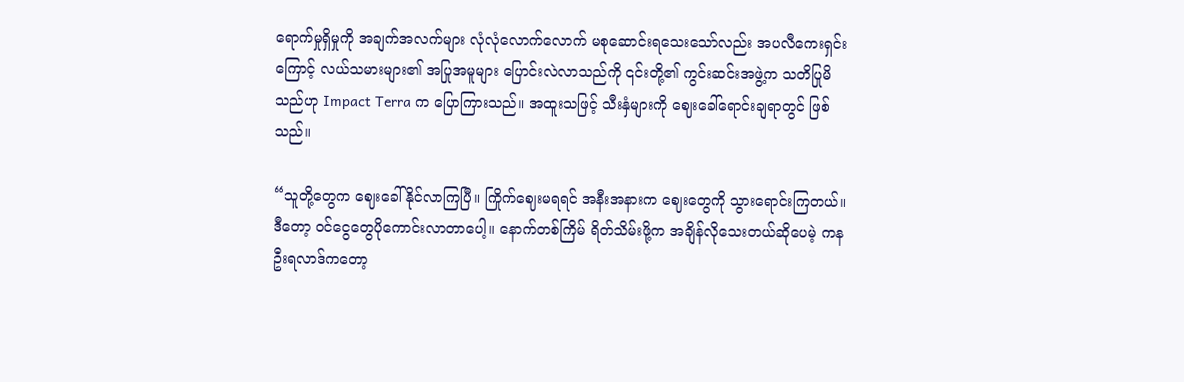ရောက်မှုရှိမှုကို အချက်အလက်များ လုံလုံလောက်လောက် မစုဆောင်းရသေးသော်လည်း အပလီကေးရှင်းကြောင့် လယ်သမားများ၏ အပြုအမူများ ပြောင်းလဲလာသည်ကို ၎င်းတို့၏ ကွင်းဆင်းအဖွဲ့က သတိပြုမိသည်ဟု Impact Terra က ပြောကြားသည်။ အထူးသဖြင့် သီးနှံများကို ဈေးခေါ်ရောင်းချရာတွင် ဖြစ်သည်။

“သူတို့တွေက ဈေးခေါ်နိုင်လာကြပြီ။ ကြိုက်ဈေးမရရင် အနီးအနားက ဈေးတွေကို သွားရောင်းကြတယ်။ ဒီတော့ ဝင်ငွေတွေပိုကောင်းလာတာပေါ့။ နောက်တစ်ကြိမ် ရိတ်သိမ်းဖို့က အချိန်လိုသေးတယ်ဆိုပေမဲ့ ကနဦးရလာဒ်ကတော့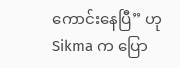ကောင်းနေပြီ” ဟု Sikma က ပြော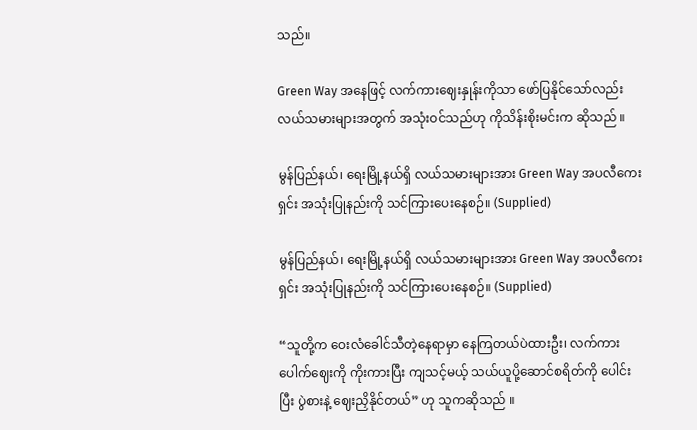သည်။

Green Way အနေဖြင့် လက်ကားဈေးနှုန်းကိုသာ ဖော်ပြနိုင်သော်လည်း လယ်သမားများအတွက် အသုံးဝင်သည်ဟု ကိုသိန်းစိုးမင်းက ဆိုသည် ။

မွန်ပြည်နယ်၊ ရေးမြို့နယ်ရှိ လယ်သမားများအား Green Way အပလီကေးရှင်း အသုံးပြုနည်းကို သင်ကြားပေးနေစဉ်။ (Supplied)

မွန်ပြည်နယ်၊ ရေးမြို့နယ်ရှိ လယ်သမားများအား Green Way အပလီကေးရှင်း အသုံးပြုနည်းကို သင်ကြားပေးနေစဉ်။ (Supplied)

“သူတို့က ဝေးလံခေါင်သီတဲ့နေရာမှာ နေကြတယ်ပဲထားဦး၊ လက်ကားပေါက်ဈေးကို ကိုးကားပြီး ကျသင့်မယ့် သယ်ယူပို့ဆောင်စရိတ်ကို ပေါင်းပြီး ပွဲစားနဲ့ ဈေးညှိနိုင်တယ်” ဟု သူကဆိုသည် ။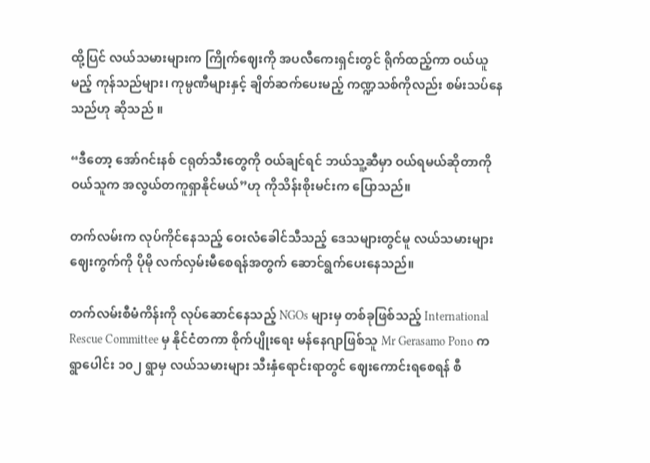ထို့ပြင် လယ်သမားများက ကြိုက်ဈေးကို အပလီကေးရှင်းတွင် ရိုက်ထည့်ကာ ဝယ်ယူမည့် ကုန်သည်များ၊ ကုမ္ပဏီများနှင့် ချိတ်ဆက်ပေးမည့် ကဏ္ဍသစ်ကိုလည်း စမ်းသပ်နေသည်ဟု ဆိုသည် ။

“ဒီတော့ အော်ဂင်းနစ် ငရုတ်သီးတွေကို ဝယ်ချင်ရင် ဘယ်သူ့ဆီမှာ ဝယ်ရမယ်ဆိုတာကို ဝယ်သူက အလွယ်တကူရှာနိုင်မယ်”ဟု ကိုသိန်းစိုးမင်းက ပြောသည်။

တက်လမ်းက လုပ်ကိုင်နေသည့် ဝေးလံခေါင်သီသည့် ဒေသများတွင်မူ လယ်သမားများ ဈေးကွက်ကို ပိုမို လက်လှမ်းမီစေရန်အတွက် ဆောင်ရွက်ပေးနေသည်။

တက်လမ်းစီမံကိန်းကို လုပ်ဆောင်နေသည့် NGOs များမှ တစ်ခုဖြစ်သည့် International Rescue Committee မှ နိုင်ငံတကာ စိုက်ပျိုးရေး မန်နေဂျာဖြစ်သူ Mr Gerasamo Pono က ရွာပေါင်း ၁၀၂ ရွာမှ လယ်သမားများ သီးနှံရောင်းရာတွင် ဈေးကောင်းရစေရန် စီ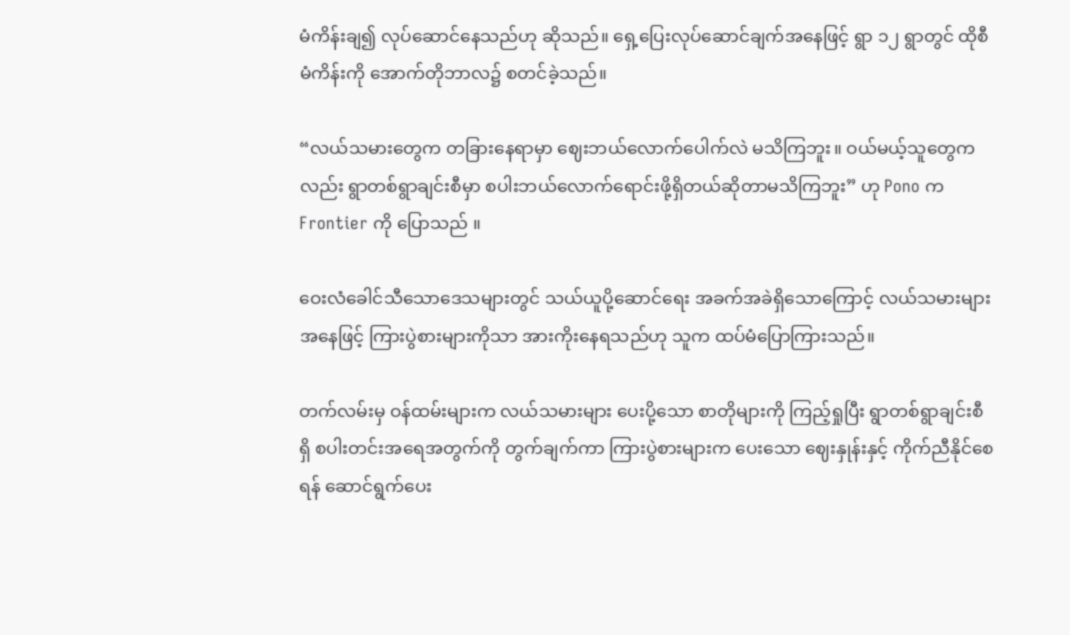မံကိန်းချ၍ လုပ်ဆောင်နေသည်ဟု ဆိုသည်။ ရှေ့ပြေးလုပ်ဆောင်ချက်အနေဖြင့် ရွာ ၁၂ ရွာတွင် ထိုစီမံကိန်းကို အောက်တိုဘာလ၌ စတင်ခဲ့သည်။

“လယ်သမားတွေက တခြားနေရာမှာ ဈေးဘယ်လောက်ပေါက်လဲ မသိကြဘူး။ ဝယ်မယ့်သူတွေကလည်း ရွာတစ်ရွာချင်းစီမှာ စပါးဘယ်လောက်ရောင်းဖို့ရှိတယ်ဆိုတာမသိကြဘူး” ဟု Pono က Frontier ကို ပြောသည် ။

ဝေးလံခေါင်သီသောဒေသများတွင် သယ်ယူပို့ဆောင်ရေး အခက်အခဲရှိသောကြောင့် လယ်သမားများအနေဖြင့် ကြားပွဲစားများကိုသာ အားကိုးနေရသည်ဟု သူက ထပ်မံပြောကြားသည်။

တက်လမ်းမှ ဝန်ထမ်းများက လယ်သမားများ ပေးပို့သော စာတိုများကို ကြည့်ရှုပြီး ရွာတစ်ရွာချင်းစီရှိ စပါးတင်းအရေအတွက်ကို တွက်ချက်ကာ ကြားပွဲစားများက ပေးသော ဈေးနှုန်းနှင့် ကိုက်ညီနိုင်စေရန် ဆောင်ရွက်ပေး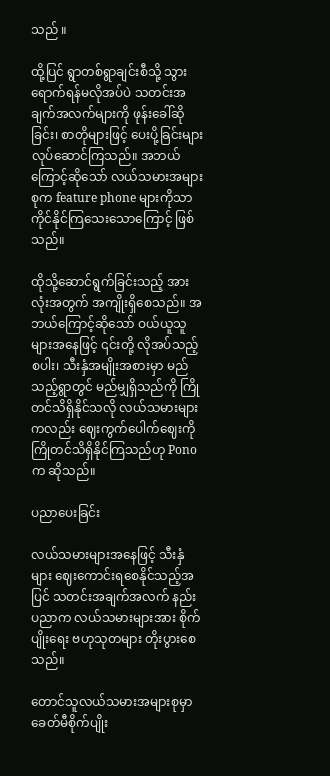သည် ။

ထို့ပြင် ရွာတစ်ရွာချင်းစီသို့ သွားရောက်ရန်မလိုအပ်ပဲ သတင်းအချက်အလက်များကို ဖုန်းခေါ်ဆိုခြင်း၊ စာတိုများဖြင့် ပေးပို့ခြင်းများ လုပ်ဆောင်ကြသည်။ အဘယ်ကြောင့်ဆိုသော် လယ်သမားအများစုက feature phone များကိုသာ ကိုင်နိုင်ကြသေးသောကြောင့် ဖြစ်သည်။

ထိုသို့ဆောင်ရွက်ခြင်းသည့် အားလုံးအတွက် အကျိုးရှိစေသည်။ အဘယ်ကြောင့်ဆိုသော် ဝယ်ယူသူများအနေဖြင့် ၎င်းတို့ လိုအပ်သည့် စပါး၊ သီးနှံအမျိုးအစားမှာ မည်သည့်ရွာတွင် မည်မျှရှိသည်ကို ကြိုတင်သိရှိနိုင်သလို လယ်သမားများကလည်း ဈေးကွက်ပေါက်ဈေးကို ကြိုတင်သိရှိနိုင်ကြသည်ဟု Pono က ဆိုသည်။

ပညာပေးခြင်း

လယ်သမားများအနေဖြင့် သီးနှံများ ဈေးကောင်းရစေနိုင်သည့်အပြင် သတင်းအချက်အလက် နည်းပညာက လယ်သမားများအား စိုက်ပျိုးရေး ဗဟုသုတများ တိုးပွားစေသည်။

တောင်သူလယ်သမားအများစုမှာ ခေတ်မီစိုက်ပျိုး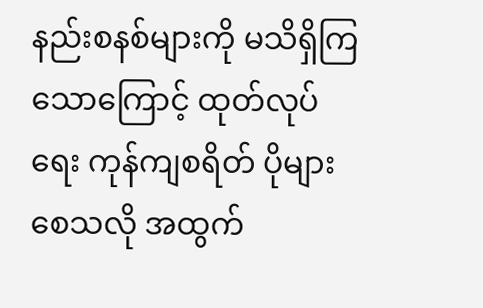နည်းစနစ်များကို မသိရှိကြသောကြောင့် ထုတ်လုပ်ရေး ကုန်ကျစရိတ် ပိုများစေသလို အထွက်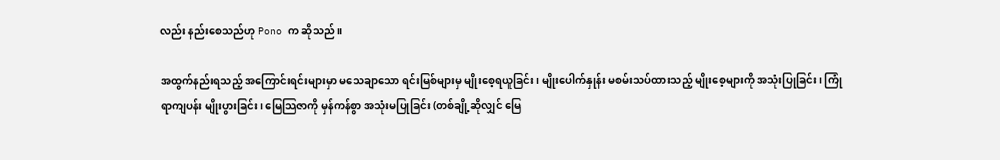လည်း နည်းစေသည်ဟု Pono က ဆိုသည် ။

အထွက်နည်းရသည့် အကြောင်းရင်းများမှာ မသေချာသော ရင်းမြစ်များမှ မျိုးစေ့ရယူခြင်း၊ မျိုးပေါက်နှုန်း မစမ်းသပ်ထားသည့် မျိုးစေ့များကို အသုံးပြုခြင်း၊ ကြုံရာကျပန်း မျိုးပွားခြင်း၊ မြေသြဇာကို မှန်ကန်စွာ အသုံးမပြုခြင်း (တစ်ချို့ဆိုလျှင် မြေ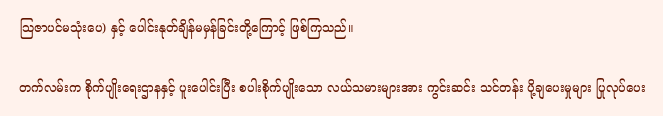သြဇာပင်မသုံးပေ) နှင့် ပေါင်းနုတ်ချိန်မမှန်ခြင်းတို့ကြောင့် ဖြစ်ကြသည်။

တက်လမ်းက စိုက်ပျိုးရေးဌာနနှင့် ပူးပေါင်းပြီး စပါးစိုက်ပျိုးသော လယ်သမားများအား ကွင်းဆင်း သင်တန်း ပို့ချပေးမှုများ ပြုလုပ်ပေး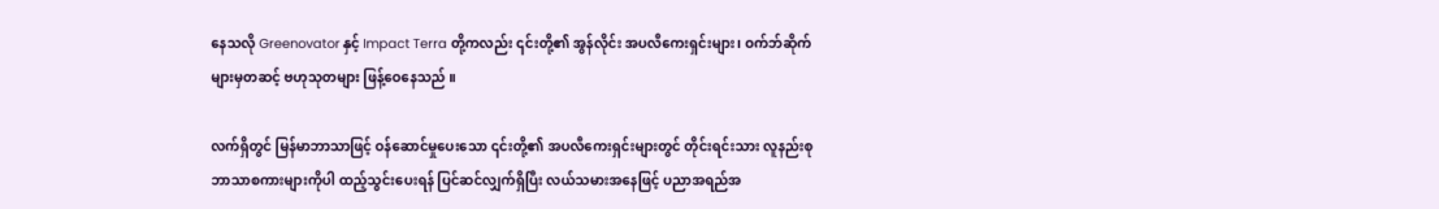နေသလို Greenovator နှင့် Impact Terra တို့ကလည်း ၎င်းတို့၏ အွန်လိုင်း အပလီကေးရှင်းများ၊ ဝက်ဘ်ဆိုက်များမှတဆင့် ဗဟုသုတများ ဖြန့်ဝေနေသည် ။

လက်ရှိတွင် မြန်မာဘာသာဖြင့် ဝန်ဆောင်မှုပေးသော ၎င်းတို့၏ အပလီကေးရှင်းများတွင် တိုင်းရင်းသား လူနည်းစု ဘာသာစကားများကိုပါ ထည့်သွင်းပေးရန် ပြင်ဆင်လျှက်ရှိပြီး လယ်သမားအနေဖြင့် ပညာအရည်အ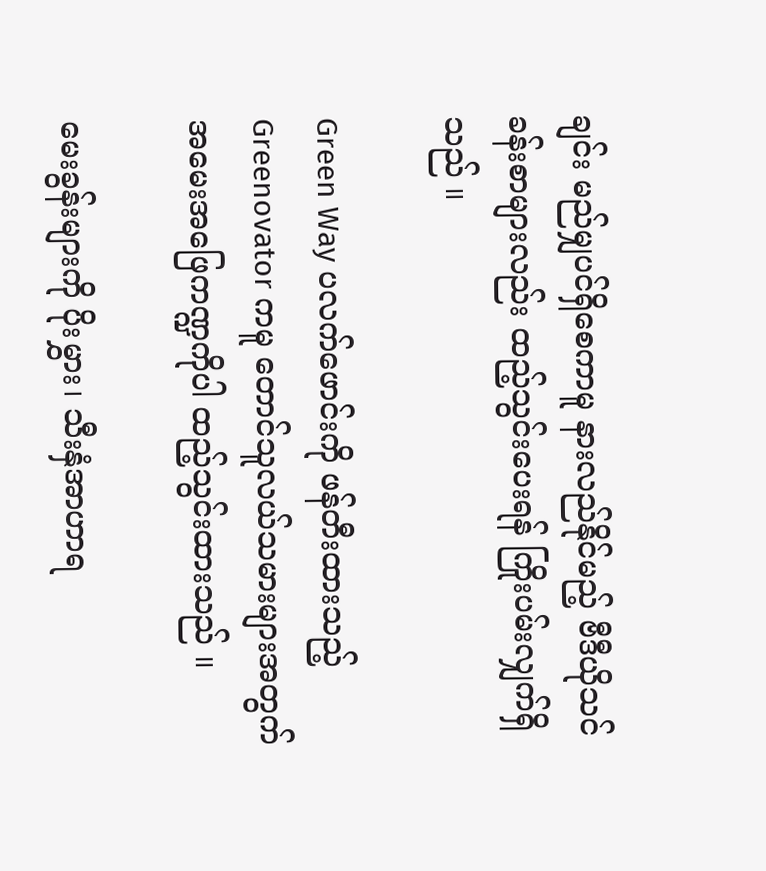ချင်း မည်မျှပင်ရှိစေကာမူ နားလည်နိုင်မည့် ဗီဒီယိုသင်ခန်းစာများလည်း ထည့်သွင်းပေးရန် ကြိုးပမ်းလျှက်ရှိသည် ။

Green Way ပလက်ဖောင်းကို ဖန်တီးထားသည့် Greenovator ကမူ တောင်သူလယ်သမားများအတွက် အမေးအဖြေကဏ္ဍကိုပါ ထည့်သွင်းထားသည် ။

မေးခွန်းများကို ပိုးမွှား၊ သီးနှံအာဟာရ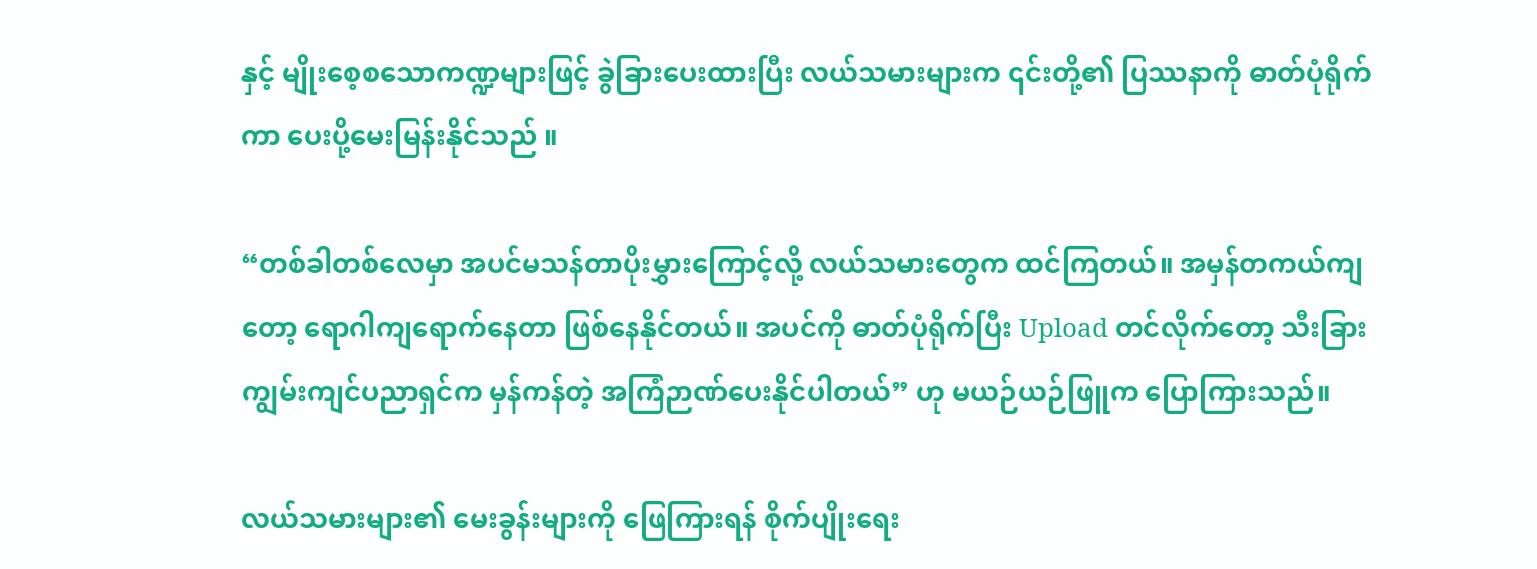နှင့် မျိုးစေ့စသောကဏ္ဍများဖြင့် ခွဲခြားပေးထားပြီး လယ်သမားများက ၎င်းတို့၏ ပြဿနာကို ဓာတ်ပုံရိုက်ကာ ပေးပို့မေးမြန်းနိုင်သည် ။

“တစ်ခါတစ်လေမှာ အပင်မသန်တာပိုးမွှားကြောင့်လို့ လယ်သမားတွေက ထင်ကြတယ်။ အမှန်တကယ်ကျတော့ ရောဂါကျရောက်နေတာ ဖြစ်နေနိုင်တယ်။ အပင်ကို ဓာတ်ပုံရိုက်ပြီး Upload တင်လိုက်တော့ သီးခြား ကျွမ်းကျင်ပညာရှင်က မှန်ကန်တဲ့ အကြံဉာဏ်ပေးနိုင်ပါတယ်” ဟု မယဉ်ယဉ်ဖြူက ပြောကြားသည်။

လယ်သမားများ၏ မေးခွန်းများကို ဖြေကြားရန် စိုက်ပျိုးရေး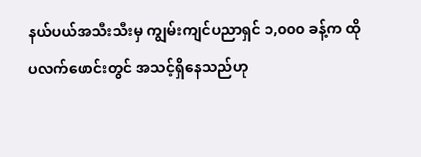နယ်ပယ်အသီးသီးမှ ကျွမ်းကျင်ပညာရှင် ၁,၀၀၀ ခန့်က ထိုပလက်ဖောင်းတွင် အသင့်ရှိနေသည်ဟု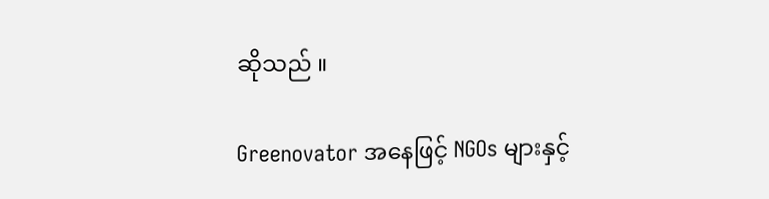ဆိုသည် ။

Greenovator အနေဖြင့် NGOs များနှင့်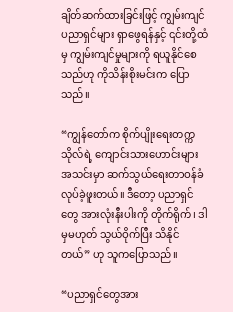ချိတ်ဆက်ထားခြင်းဖြင့် ကျွမ်းကျင်ပညာရှင်များ ရှာဖွေရန်နှင့် ၎င်းတို့ထံမှ ကျွမ်းကျင်မှုများကို ရယူနိုင်စေသည်ဟု ကိုသိန်းစိုးမင်းက ပြောသည်။

“ကျွန်တော်က စိုက်ပျိုးရေးတက္ကသိုလ်ရဲ့ ကျောင်းသားဟောင်းများအသင်းမှာ ဆက်သွယ်ရေးတာဝန်ခံ လုပ်ခဲ့ဖူးတယ်။ ဒီတော့ ပညာရှင်တွေ အားလုံးနီးပါးကို တိုက်ရိုက်၊ ဒါမှမဟုတ် သွယ်ဝိုက်ပြီး သိနိုင်တယ်” ဟု သူကပြောသည်။

“ပညာရှင်တွေအား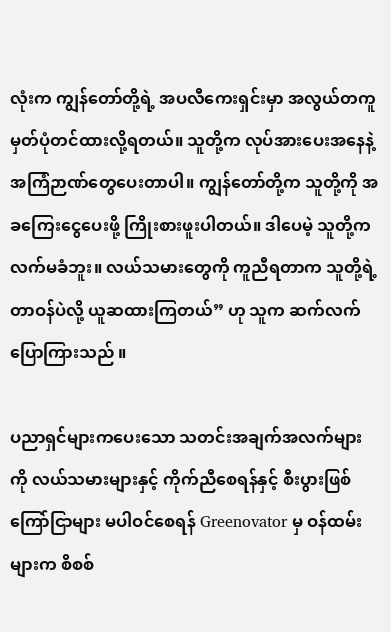လုံးက ကျွန်တော်တို့ရဲ့ အပလီကေးရှင်းမှာ အလွယ်တကူ မှတ်ပုံတင်ထားလို့ရတယ်။ သူတို့က လုပ်အားပေးအနေနဲ့ အကြံဉာဏ်တွေပေးတာပါ။ ကျွန်တော်တို့က သူတို့ကို အခကြေးငွေပေးဖို့ ကြိုးစားဖူးပါတယ်။ ဒါပေမဲ့ သူတို့က လက်မခံဘူး။ လယ်သမားတွေကို ကူညီရတာက သူတို့ရဲ့ တာဝန်ပဲလို့ ယူဆထားကြတယ်” ဟု သူက ဆက်လက်ပြောကြားသည် ။

ပညာရှင်များကပေးသော သတင်းအချက်အလက်များကို လယ်သမားများနှင့် ကိုက်ညီစေရန်နှင့် စီးပွားဖြစ် ကြော်ငြာများ မပါဝင်စေရန် Greenovator မှ ဝန်ထမ်းများက စိစစ်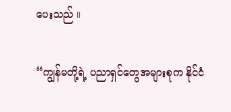ပေးသည် ။

“ကျွန်မတို့ရဲ့ ပညာရှင်တွေအများစုက နိုင်ငံ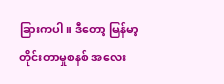ခြားကပါ။ ဒီတော့ မြန်မာ့တိုင်းတာမှုစနစ် အလေး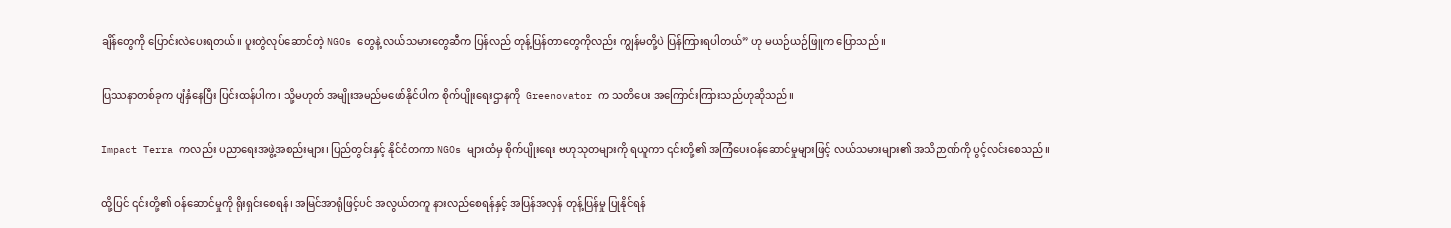ချိန်တွေကို ပြောင်းလဲပေးရတယ်။ ပူးတွဲလုပ်ဆောင်တဲ့ NGOs တွေနဲ့ လယ်သမားတွေဆီက ပြန်လည် တုန့်ပြန်တာတွေကိုလည်း ကျွန်မတို့ပဲ ပြန်ကြားရပါတယ်” ဟု မယဉ်ယဉ်ဖြူက ပြောသည် ။

ပြဿနာတစ်ခုက ပျံနှံနေပြီး ပြင်းထန်ပါက၊ သို့မဟုတ် အမျိုးအမည်မဖော်နိုင်ပါက စိုက်ပျိုးရေးဌာနကို  Greenovator က သတိပေး အကြောင်းကြားသည်ဟုဆိုသည်။

Impact Terra ကလည်း ပညာရေးအဖွဲ့အစည်းများ၊ ပြည်တွင်းနှင့် နိုင်ငံတကာ NGOs များထံမှ စိုက်ပျိုးရေး ဗဟုသုတများကို ရယူကာ ၎င်းတို့၏ အကြံပေးဝန်ဆောင်မှုများဖြင့် လယ်သမားများ၏ အသိဉာဏ်ကို ပွင့်လင်းစေသည်။

ထို့ပြင် ၎င်းတို့၏ ဝန်ဆောင်မှုကို ရိုးရှင်းစေရန်၊ အမြင်အာရုံဖြင့်ပင် အလွယ်တကူ နားလည်စေရန်နှင့် အပြန်အလှန် တုန့်ပြန်မှု ပြုနိုင်ရန်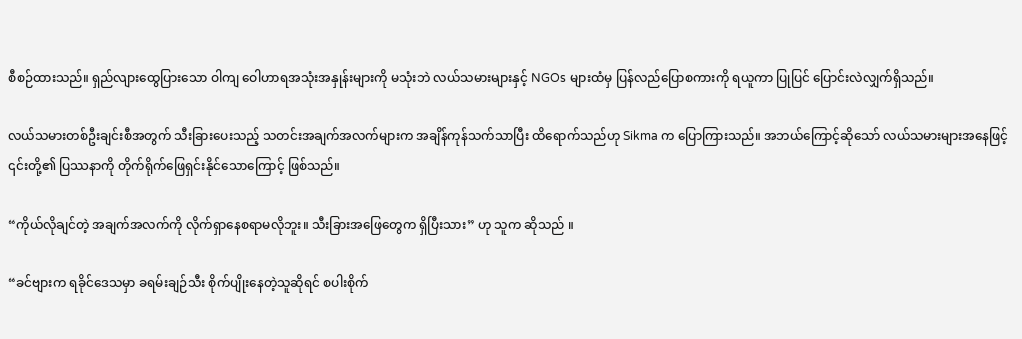စီစဉ်ထားသည်။ ရှည်လျားထွေပြားသော ဝါကျ ဝေါဟာရအသုံးအနှုန်းများကို မသုံးဘဲ လယ်သမားများနှင့် NGOs များထံမှ ပြန်လည်ပြောစကားကို ရယူကာ ပြုပြင် ပြောင်းလဲလျှက်ရှိသည်။

လယ်သမားတစ်ဦးချင်းစီအတွက် သီးခြားပေးသည့် သတင်းအချက်အလက်များက အချိန်ကုန်သက်သာပြီး ထိရောက်သည်ဟု Sikma က ပြောကြားသည်။ အဘယ်ကြောင့်ဆိုသော် လယ်သမားများအနေဖြင့် ၎င်းတို့၏ ပြဿနာကို တိုက်ရိုက်ဖြေရှင်းနိုင်သောကြောင့် ဖြစ်သည်။

“ကိုယ်လိုချင်တဲ့ အချက်အလက်ကို လိုက်ရှာနေစရာမလိုဘူး။ သီးခြားအဖြေတွေက ရှိပြီးသား” ဟု သူက ဆိုသည် ။

“ခင်ဗျားက ရခိုင်ဒေသမှာ ခရမ်းချဉ်သီး စိုက်ပျိုးနေတဲ့သူဆိုရင် စပါးစိုက်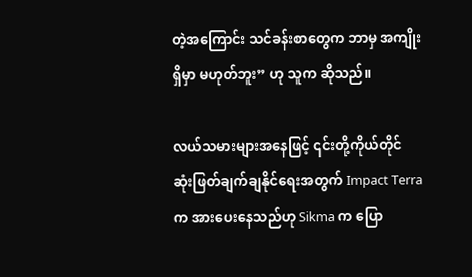တဲ့အကြောင်း သင်ခန်းစာတွေက ဘာမှ အကျိုးရှိမှာ မဟုတ်ဘူး” ဟု သူက ဆိုသည်။

လယ်သမားများအနေဖြင့် ၎င်းတို့ကိုယ်တိုင် ဆုံးဖြတ်ချက်ချနိုင်ရေးအတွက် Impact Terra က အားပေးနေသည်ဟု Sikma က ပြော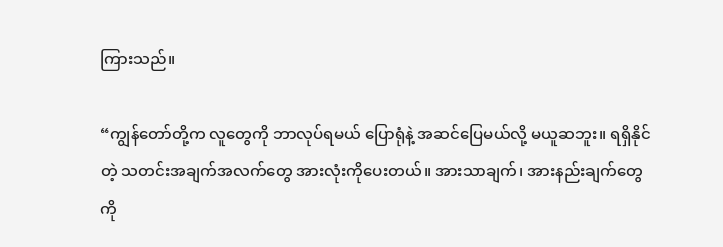ကြားသည်။

“ကျွန်တော်တို့က လူတွေကို ဘာလုပ်ရမယ် ပြောရုံနဲ့ အဆင်ပြေမယ်လို့ မယူဆဘူး။ ရရှိနိုင်တဲ့ သတင်းအချက်အလက်တွေ အားလုံးကိုပေးတယ်။ အားသာချက်၊ အားနည်းချက်တွေကို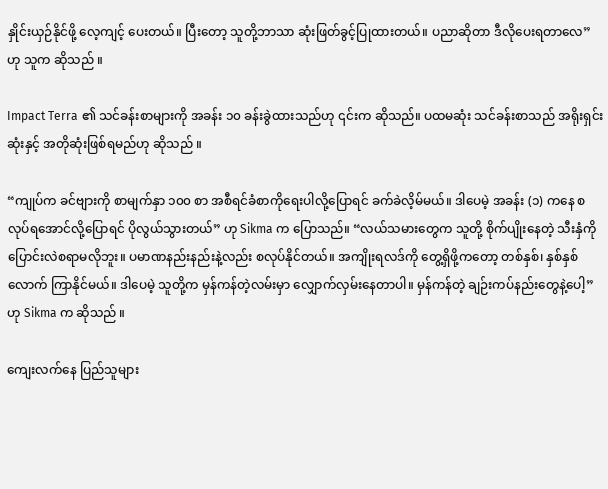နှိုင်းယှဉ်နိုင်ဖို့ လေ့ကျင့် ပေးတယ်။ ပြီးတော့ သူတို့ဘာသာ ဆုံးဖြတ်ခွင့်ပြုထားတယ်။ ပညာဆိုတာ ဒီလိုပေးရတာလေ” ဟု သူက ဆိုသည် ။

Impact Terra ၏ သင်ခန်းစာများကို အခန်း ၁၀ ခန်းခွဲထားသည်ဟု ၎င်းက ဆိုသည်။ ပထမဆုံး သင်ခန်းစာသည် အရိုးရှင်းဆုံးနှင့် အတိုဆုံးဖြစ်ရမည်ဟု ဆိုသည် ။

“ကျုပ်က ခင်ဗျားကို စာမျက်နှာ ၁၀၀ စာ အစီရင်ခံစာကိုရေးပါလို့ပြောရင် ခက်ခဲလိ့မ်မယ်။ ဒါပေမဲ့ အခန်း (၁) ကနေ စလုပ်ရအောင်လို့ပြောရင် ပိုလွယ်သွားတယ်” ဟု Sikma က ပြောသည်။ “လယ်သမားတွေက သူတို့ စိုက်ပျိုးနေတဲ့ သီးနှံကို ပြောင်းလဲစရာမလိုဘူး။ ပမာဏနည်းနည်းနဲ့လည်း စလုပ်နိုင်တယ်။ အကျိုးရလဒ်ကို တွေ့ရှိဖို့ကတော့ တစ်နှစ်၊ နှစ်နှစ်လောက် ကြာနိုင်မယ်။ ဒါပေမဲ့ သူတို့က မှန်ကန်တဲ့လမ်းမှာ လျှောက်လှမ်းနေတာပါ။ မှန်ကန်တဲ့ ချဉ်းကပ်နည်းတွေနဲ့ပေါ့” ဟု Sikma က ဆိုသည် ။

ကျေးလက်နေ ပြည်သူများ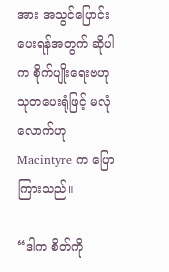အား အသွင်ပြောင်းပေးရန်အတွက် ဆိုပါက စိုက်ပျိုးရေးဗဟုသုတပေးရုံဖြင့် မလုံလောက်ဟုMacintyre က ပြောကြားသည်။

“ဒါက စိတ်ကို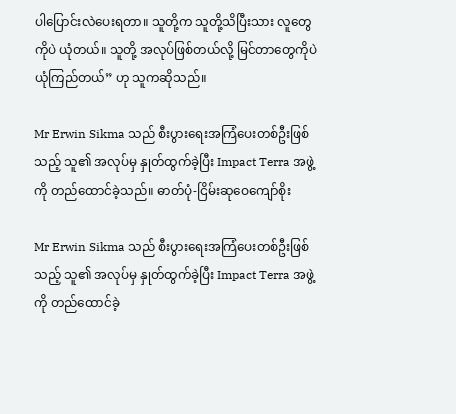ပါပြောင်းလဲပေးရတာ။ သူတို့က သူတို့သိပြီးသား လူတွေကိုပဲ ယုံတယ်။ သူတို့ အလုပ်ဖြစ်တယ်လို့ မြင်တာတွေကိုပဲ ယုံကြည်တယ်” ဟု သူကဆိုသည်။

Mr Erwin Sikma သည် စီးပွားရေးအကြံပေးတစ်ဦးဖြစ်သည့် သူ၏ အလုပ်မှ နှုတ်ထွက်ခဲ့ပြီး Impact Terra အဖွဲ့ကို တည်ထောင်ခဲ့သည်။ ဓာတ်ပုံ-ငြိမ်းဆုဝေကျော်စိုး

Mr Erwin Sikma သည် စီးပွားရေးအကြံပေးတစ်ဦးဖြစ်သည့် သူ၏ အလုပ်မှ နှုတ်ထွက်ခဲ့ပြီး Impact Terra အဖွဲ့ကို တည်ထောင်ခဲ့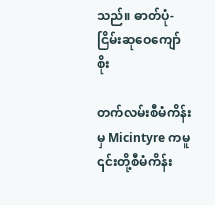သည်။ ဓာတ်ပုံ-ငြိမ်းဆုဝေကျော်စိုး

တက်လမ်းစီမံကိန်းမှ Micintyre ကမူ ၎င်းတို့စီမံကိန်း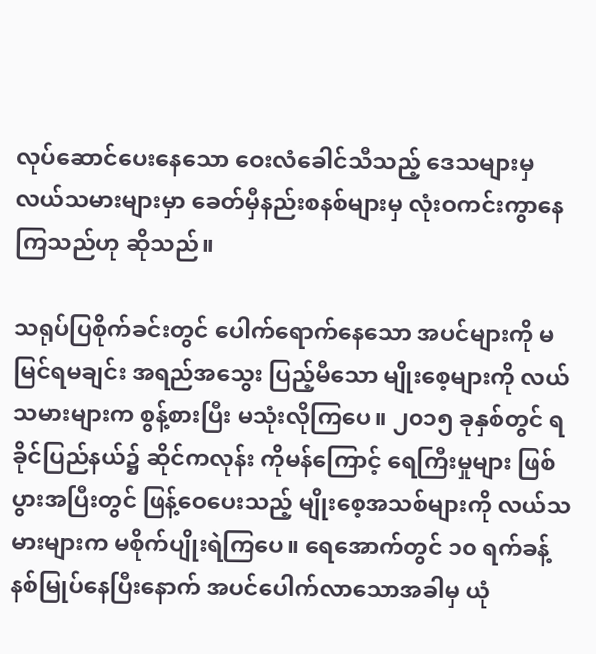လုပ်ဆောင်ပေးနေသော ဝေးလံခေါင်သီသည့် ဒေသများမှ လယ်သမားများမှာ ခေတ်မှီနည်းစနစ်များမှ လုံးဝကင်းကွာနေကြသည်ဟု ဆိုသည်။

သရုပ်ပြစိုက်ခင်းတွင် ပေါက်ရောက်နေသော အပင်များကို မမြင်ရမချင်း အရည်အသွေး ပြည့်မီသော မျိုးစေ့များကို လယ်သမားများက စွန့်စားပြီး မသုံးလိုကြပေ။ ၂၀၁၅ ခုနှစ်တွင် ရခိုင်ပြည်နယ်၌ ဆိုင်ကလုန်း ကိုမန်ကြောင့် ရေကြီးမှုများ ဖြစ်ပွားအပြီးတွင် ဖြန့်ဝေပေးသည့် မျိုးစေ့အသစ်များကို လယ်သမားများက မစိုက်ပျိုးရဲကြပေ။ ရေအောက်တွင် ၁၀ ရက်ခန့် နစ်မြုပ်နေပြီးနောက် အပင်ပေါက်လာသောအခါမှ ယုံ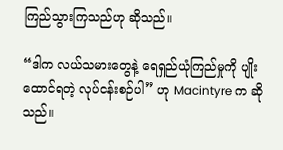ကြည်သွားကြသည်ဟု ဆိုသည်။

“ဒါက လယ်သမားတွေနဲ့ ရေရှည်ယုံကြည်မှုကို ပျိုးထောင်ရတဲ့ လုပ်ငန်းစဉ်ပါ” ဟု Macintyre က ဆိုသည်။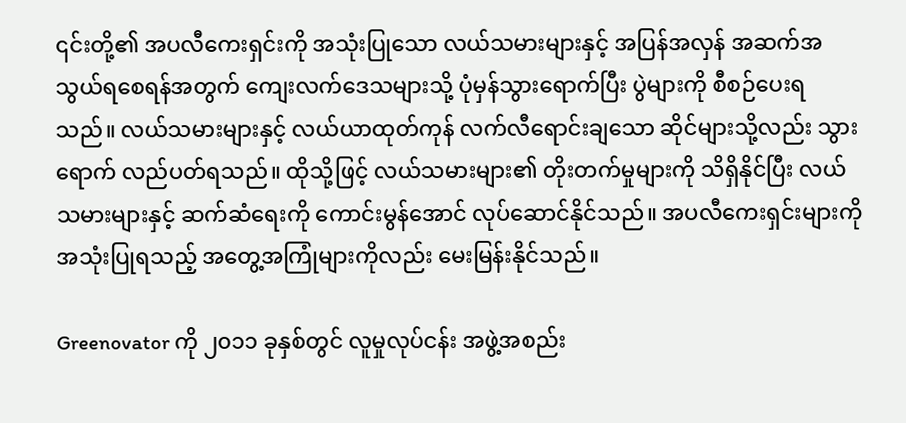၎င်းတို့၏ အပလီကေးရှင်းကို အသုံးပြုသော လယ်သမားများနှင့် အပြန်အလှန် အဆက်အသွယ်ရစေရန်အတွက် ကျေးလက်ဒေသများသို့ ပုံမှန်သွားရောက်ပြီး ပွဲများကို စီစဉ်ပေးရသည်။ လယ်သမားများနှင့် လယ်ယာထုတ်ကုန် လက်လီရောင်းချသော ဆိုင်များသို့လည်း သွားရောက် လည်ပတ်ရသည်။ ထိုသို့ဖြင့် လယ်သမားများ၏ တိုးတက်မှုများကို သိရှိနိုင်ပြီး လယ်သမားများနှင့် ဆက်ဆံရေးကို ကောင်းမွန်အောင် လုပ်ဆောင်နိုင်သည်။ အပလီကေးရှင်းများကို အသုံးပြုရသည့် အတွေ့အကြုံများကိုလည်း မေးမြန်းနိုင်သည်။

Greenovator ကို ၂၀၁၁ ခုနှစ်တွင် လူမှုလုပ်ငန်း အဖွဲ့အစည်း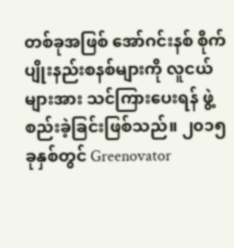တစ်ခုအဖြစ် အော်ဂင်းနစ် စိုက်ပျိုးနည်းစနစ်များကို လူငယ်များအား သင်ကြားပေးရန် ဖွဲ့စည်းခဲ့ခြင်းဖြစ်သည်။ ၂၀၁၅ ခုနှစ်တွင် Greenovator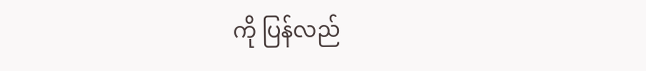ကို ပြန်လည်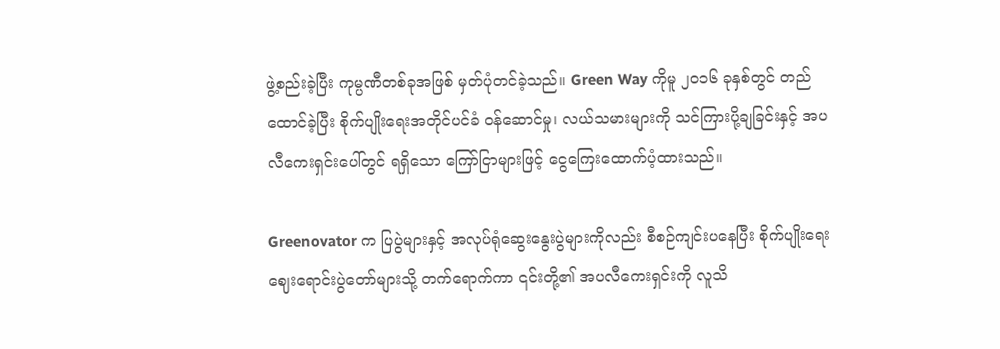ဖွဲ့စည်းခဲ့ပြီး ကုမ္ပဏီတစ်ခုအဖြစ် မှတ်ပုံတင်ခဲ့သည်။ Green Way ကိုမူ ၂၀၁၆ ခုနှစ်တွင် တည်ထောင်ခဲ့ပြီး စိုက်ပျိုးရေးအတိုင်ပင်ခံ ဝန်ဆောင်မှု၊ လယ်သမားများကို သင်ကြားပို့ချခြင်းနှင့် အပလီကေးရှင်းပေါ်တွင် ရရှိသော ကြော်ငြာများဖြင့် ငွေကြေးထောက်ပံ့ထားသည်။

Greenovator က ပြပွဲများနှင့် အလုပ်ရုံဆွေးနွေးပွဲများကိုလည်း စီစဉ်ကျင်းပနေပြီး စိုက်ပျိုးရေး ဈေးရောင်းပွဲတော်များသို့ တက်ရောက်ကာ ၎င်းတို့၏ အပလီကေးရှင်းကို လူသိ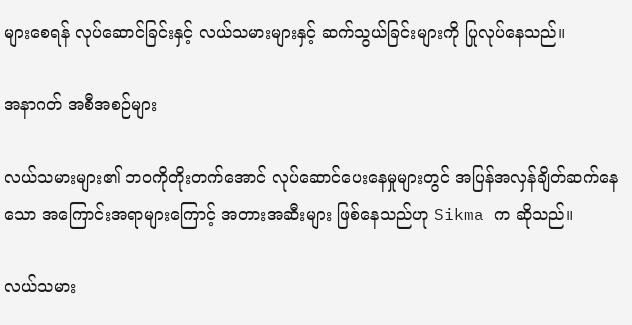များစေရန် လုပ်ဆောင်ခြင်းနှင့် လယ်သမားများနှင့် ဆက်သွယ်ခြင်းများကို ပြုလုပ်နေသည်။

အနာဂတ် အစီအစဉ်များ

လယ်သမားများ၏ ဘဝကိုတိုးတက်အောင် လုပ်ဆောင်ပေးနေမှုများတွင် အပြန်အလှန်ချိတ်ဆက်နေသော အကြောင်းအရာများကြောင့် အတားအဆီးများ ဖြစ်နေသည်ဟု Sikma က ဆိုသည်။

လယ်သမား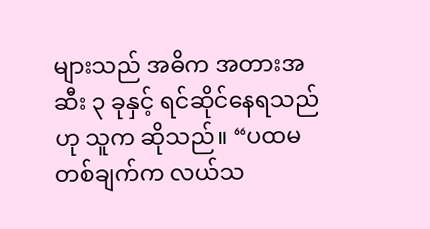များသည် အဓိက အတားအဆီး ၃ ခုနှင့် ရင်ဆိုင်နေရသည်ဟု သူက ဆိုသည်။ “ပထမတစ်ချက်က လယ်သ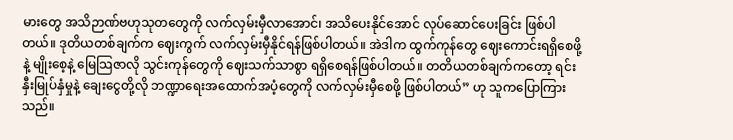မားတွေ အသိဉာဏ်ဗဟုသုတတွေကို လက်လှမ်းမှီလာအောင်၊ အသိပေးနိုင်အောင် လုပ်ဆောင်ပေးခြင်း ဖြစ်ပါတယ်။ ဒုတိယတစ်ချက်က ဈေးကွက် လက်လှမ်းမှီနိုင်ရန်ဖြစ်ပါတယ်။ အဲဒါက ထွက်ကုန်တွေ ဈေးကောင်းရရှိစေဖို့နဲ့ မျိုးစေ့နဲ့ မြေသြဇာလို သွင်းကုန်တွေကို ဈေးသက်သာစွာ ရရှိစေရန်ဖြစ်ပါတယ်။ တတိယတစ်ချက်ကတော့ ရင်းနှီးမြုပ်နှံမှုနဲ့ ချေးငွေတို့လို ဘဏ္ဍာရေးအထောက်အပံ့တွေကို လက်လှမ်းမှီစေဖို့ ဖြစ်ပါတယ်” ဟု သူကပြောကြားသည်။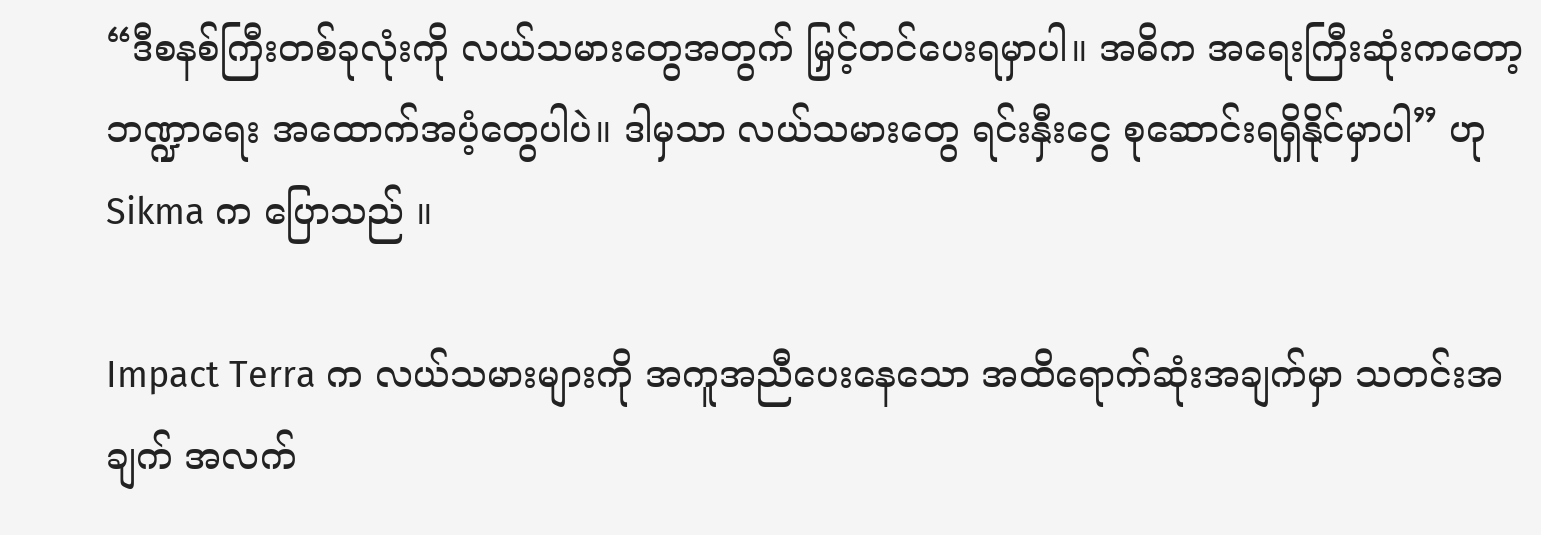“ဒီစနစ်ကြီးတစ်ခုလုံးကို လယ်သမားတွေအတွက် မြှင့်တင်ပေးရမှာပါ။ အဓိက အရေးကြီးဆုံးကတော့ ဘဏ္ဍာရေး အထောက်အပံ့တွေပါပဲ။ ဒါမှသာ လယ်သမားတွေ ရင်းနှီးငွေ စုဆောင်းရရှိနိုင်မှာပါ” ဟု Sikma က ပြောသည် ။

Impact Terra က လယ်သမားများကို အကူအညီပေးနေသော အထိရောက်ဆုံးအချက်မှာ သတင်းအချက် အလက်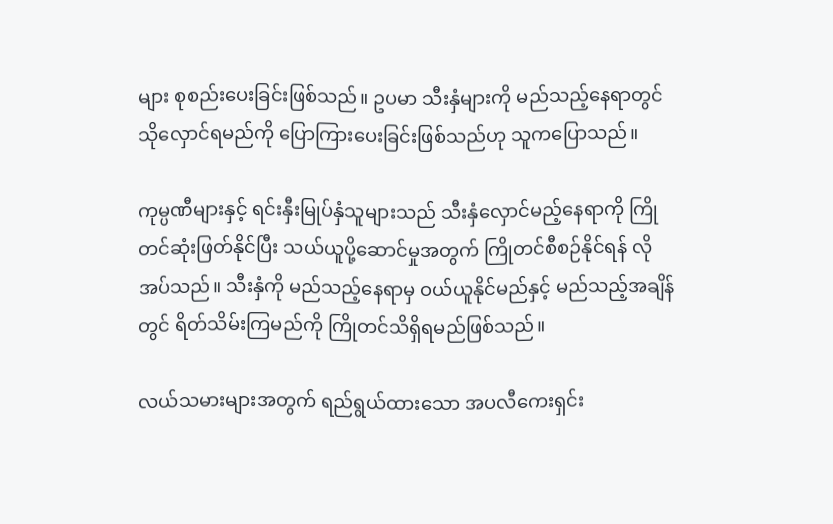များ စုစည်းပေးခြင်းဖြစ်သည်။ ဥပမာ သီးနှံများကို မည်သည့်နေရာတွင် သိုလှောင်ရမည်ကို ပြောကြားပေးခြင်းဖြစ်သည်ဟု သူကပြောသည်။

ကုမ္ပဏီများနှင့် ရင်းနှီးမြုပ်နှံသူများသည် သီးနှံလှောင်မည့်နေရာကို ကြိုတင်ဆုံးဖြတ်နိုင်ပြီး သယ်ယူပို့ဆောင်မှုအတွက် ကြိုတင်စီစဉ်နိုင်ရန် လိုအပ်သည်။ သီးနှံကို မည်သည့်နေရာမှ ဝယ်ယူနိုင်မည်နှင့် မည်သည့်အချိန်တွင် ရိတ်သိမ်းကြမည်ကို ကြိုတင်သိရှိရမည်ဖြစ်သည်။

လယ်သမားများအတွက် ရည်ရွယ်ထားသော အပလီကေးရှင်း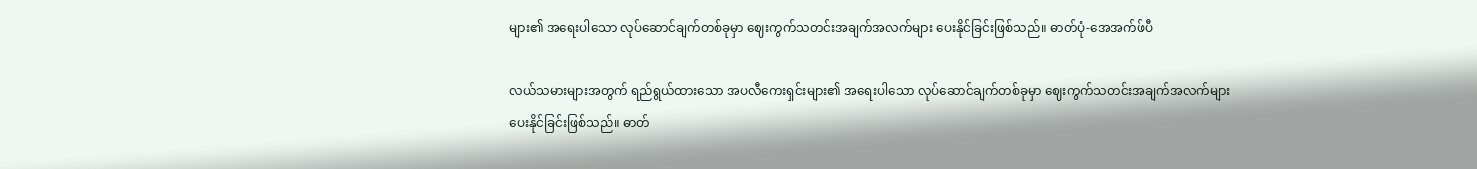များ၏ အရေးပါသော လုပ်ဆောင်ချက်တစ်ခုမှာ ဈေးကွက်သတင်းအချက်အလက်များ ပေးနိုင်ခြင်းဖြစ်သည်။ ဓာတ်ပုံ-အေအက်ဖ်ပီ

လယ်သမားများအတွက် ရည်ရွယ်ထားသော အပလီကေးရှင်းများ၏ အရေးပါသော လုပ်ဆောင်ချက်တစ်ခုမှာ ဈေးကွက်သတင်းအချက်အလက်များ ပေးနိုင်ခြင်းဖြစ်သည်။ ဓာတ်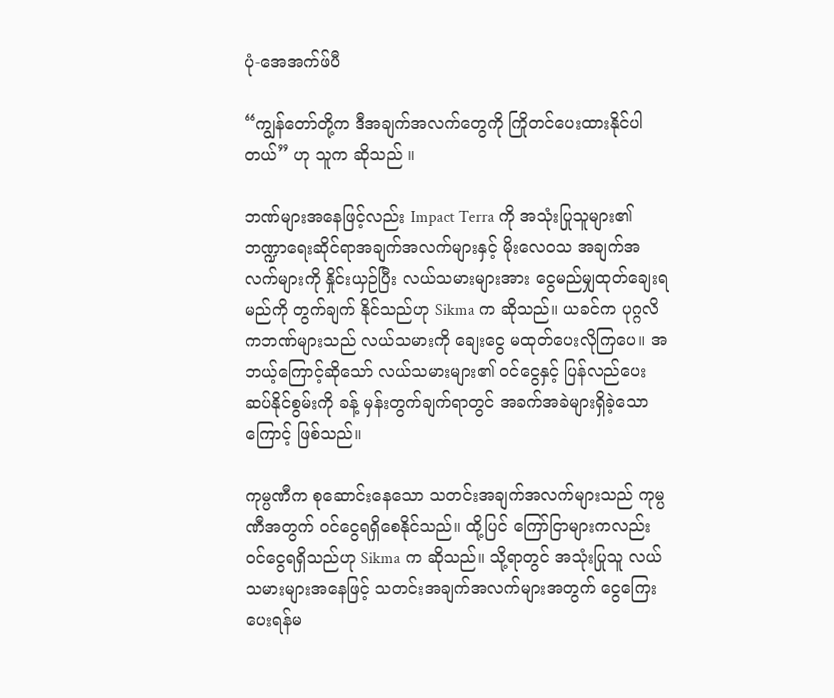ပုံ-အေအက်ဖ်ပီ

“ကျွန်တော်တို့က ဒီအချက်အလက်တွေကို ကြိုတင်ပေးထားနိုင်ပါတယ်” ဟု သူက ဆိုသည် ။

ဘဏ်များအနေဖြင့်လည်း Impact Terra ကို အသုံးပြုသူများ၏ ဘဏ္ဍာရေးဆိုင်ရာအချက်အလက်များနှင့် မိုးလေဝသ အချက်အလက်များကို နှိုင်းယှဉ်ပြီး လယ်သမားများအား ငွေမည်မျှထုတ်ချေးရမည်ကို တွက်ချက် နိုင်သည်ဟု Sikma က ဆိုသည်။ ယခင်က ပုဂ္ဂလိကဘဏ်များသည် လယ်သမားကို ချေးငွေ မထုတ်ပေးလိုကြပေ။ အဘယ့်ကြောင့်ဆိုသော် လယ်သမားများ၏ ဝင်ငွေနှင့် ပြန်လည်ပေးဆပ်နိုင်စွမ်းကို ခန့် မှန်းတွက်ချက်ရာတွင် အခက်အခဲများရှိခဲ့သောကြောင့် ဖြစ်သည်။

ကုမ္ပဏီက စုဆောင်းနေသော သတင်းအချက်အလက်များသည် ကုမ္ပဏီအတွက် ဝင်ငွေရရှိစေနိုင်သည်။ ထို့ပြင် ကြော်ငြာများကလည်း ဝင်ငွေရရှိသည်ဟု Sikma က ဆိုသည်။ သို့ရာတွင် အသုံးပြုသူ လယ်သမားများအနေဖြင့် သတင်းအချက်အလက်များအတွက် ငွေကြေးပေးရန်မ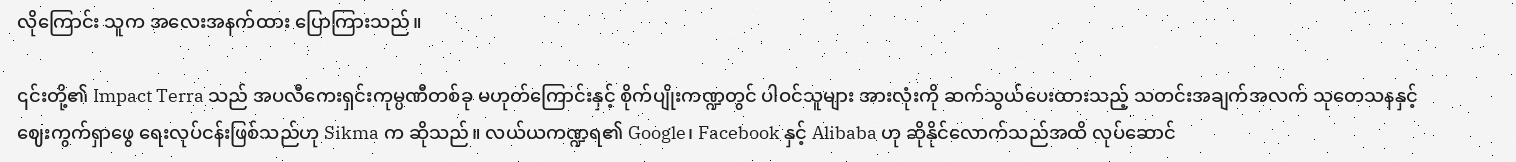လိုကြောင်း သူက အလေးအနက်ထား ပြောကြားသည်။

၎င်းတို့၏ Impact Terra သည် အပလီကေးရှင်းကုမ္ပဏီတစ်ခု မဟုတ်ကြောင်းနှင့် စိုက်ပျိုးကဏ္ဍတွင် ပါဝင်သူများ အားလုံးကို ဆက်သွယ်ပေးထားသည့် သတင်းအချက်အလက် သုတေသနနှင့် ဈေးကွက်ရှာဖွေ ရေးလုပ်ငန်းဖြစ်သည်ဟု Sikma က ဆိုသည်။ လယ်ယကဏ္ဍရ၏ Google၊ Facebook နှင့် Alibaba ဟု ဆိုနိုင်လောက်သည်အထိ လုပ်ဆောင်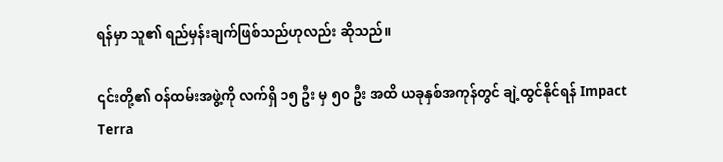ရန်မှာ သူ၏ ရည်မှန်းချက်ဖြစ်သည်ဟုလည်း ဆိုသည်။

၎င်းတို့၏ ဝန်ထမ်းအဖွဲ့ကို လက်ရှိ ၁၅ ဦး မှ ၅၀ ဦး အထိ ယခုနှစ်အကုန်တွင် ချဲ့ထွင်နိုင်ရန် Impact Terra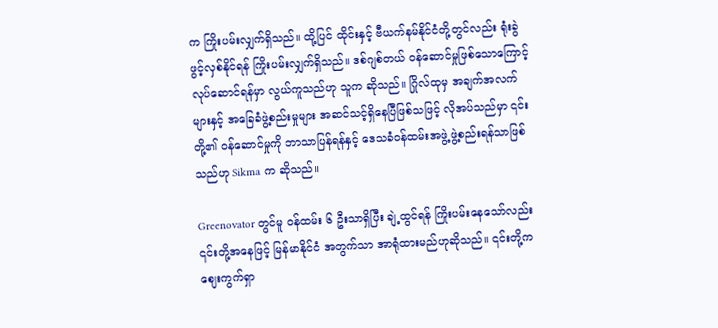က ကြိုးပမ်းလျှက်ရှိသည်။ ထို့ပြင် ထိုင်းနှင့် ဗီယက်နမ်နိုင်ငံတို့တွင်လည်း ရုံးခွဲဖွင့်လှစ်နိုင်ရန် ကြိုးပမ်းလျှက်ရှိသည်။ ဒစ်ဂျစ်တယ် ဝန်ဆောင်မှုဖြစ်သောကြောင့် လုပ်ဆောင်ရန်မှာ လွယ်ကူသည်ဟု သူက ဆိုသည်။ ဂြိုလ်ထုမှ အချက်အလက်များနှင့် အခြေခံဖွဲ့စည်းမှုများ အဆင်သင့်ရှိနေပြီဖြစ်သဖြင့် လိုအပ်သည်မှာ ၎င်းတို့၏ ဝန်ဆောင်မှုကို ဘာသာပြန်ရန်နှင့် ဒေသခံဝန်ထမ်းအဖွဲ့ ဖွဲ့စည်းရန်သာဖြစ်သည်ဟု Sikma က ဆိုသည်။

Greenovator တွင်မူ ဝန်ထမ်း ၆ ဦးသာရှိပြီး ချဲ့ထွင်ရန် ကြိုးပမ်းနေသော်လည်း ၎င်းတို့အနေဖြင့် မြန်မာနိုင်ငံ အတွက်သာ အာရုံထားမည်ဟုဆိုသည်။ ၎င်းတို့က ဈေးကွက်ရှာ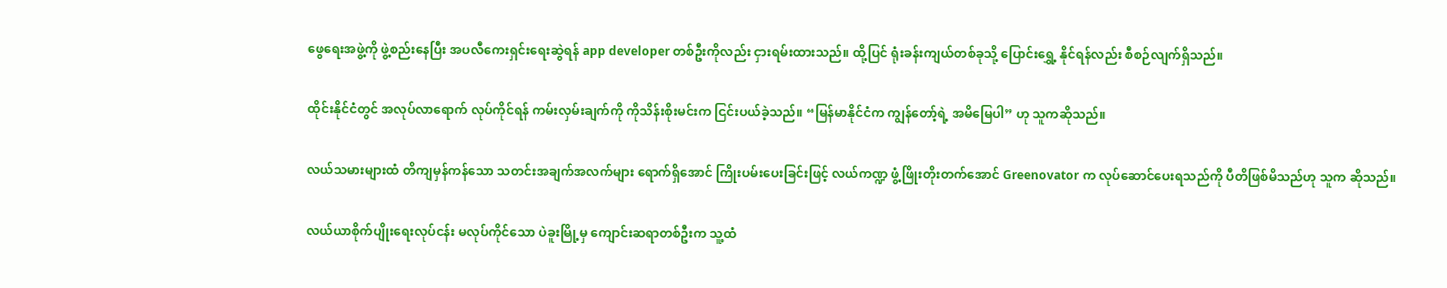ဖွေရေးအဖွဲ့ကို ဖွဲ့စည်းနေပြီး အပလီကေးရှင်းရေးဆွဲရန် app developer တစ်ဦးကိုလည်း ငှားရမ်းထားသည်။ ထို့ပြင် ရုံးခန်းကျယ်တစ်ခုသို့ ပြောင်းရွှေ့ နိုင်ရန်လည်း စီစဉ်လျက်ရှိသည်။

ထိုင်းနိုင်ငံတွင် အလုပ်လာရောက် လုပ်ကိုင်ရန် ကမ်းလှမ်းချက်ကို ကိုသိန်းစိုးမင်းက ငြင်းပယ်ခဲ့သည်။ “မြန်မာနိုင်ငံက ကျွန်တော့်ရဲ့ အမိမြေပါ” ဟု သူကဆိုသည်။

လယ်သမားများထံ တိကျမှန်ကန်သော သတင်းအချက်အလက်များ ရောက်ရှိအောင် ကြိုးပမ်းပေးခြင်းဖြင့် လယ်ကဏ္ဍ ဖွံ့ဖြိုးတိုးတက်အောင် Greenovator က လုပ်ဆောင်ပေးရသည်ကို ပီတိဖြစ်မိသည်ဟု သူက ဆိုသည်။

လယ်ယာစိုက်ပျိုးရေးလုပ်ငန်း မလုပ်ကိုင်သော ပဲခူးမြို့မှ ကျောင်းဆရာတစ်ဦးက သူ့ထံ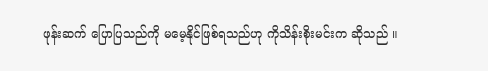ဖုန်းဆက် ပြောပြသည်ကို မမေ့နိုင်ဖြစ်ရသည်ဟု ကိုသိန်းစိုးမင်းက ဆိုသည် ။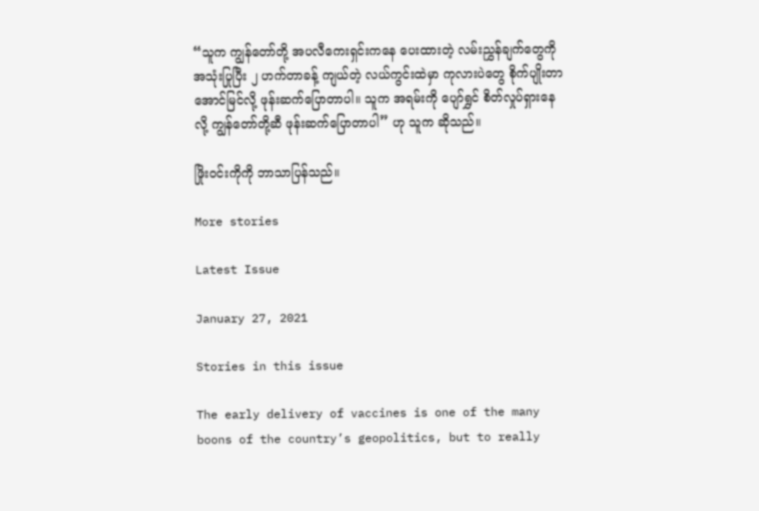“သူက ကျွန်တော်တို့ အပလီကေးရှင်းကနေ ပေးထားတဲ့ လမ်းညွှန်ချက်တွေကို အသုံးပြုပြီး ၂ ဟက်တာခန့် ကျယ်တဲ့ လယ်ကွင်းထဲမှာ ကုလားပဲတွေ စိုက်ပျိုးတာ အောင်မြင်လို့ ဖုန်းဆက်ပြောတာပါ။ သူက အရမ်းကို ပျော်ရွှင် စိတ်လှုပ်ရှားနေလို့ ကျွန်တော်တို့ဆီ ဖုန်းဆက်ပြောတာပါ” ဟု သူက ဆိုသည်။

ဖြိုးဝင်းကိုကို ဘာသာပြန်သည်။

More stories

Latest Issue

January 27, 2021

Stories in this issue

The early delivery of vaccines is one of the many boons of the country’s geopolitics, but to really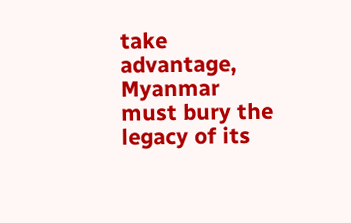take advantage, Myanmar must bury the legacy of its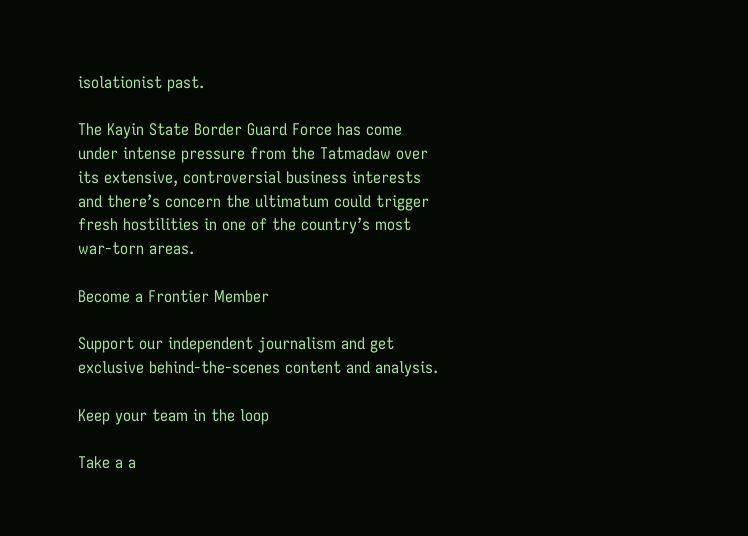isolationist past.

The Kayin State Border Guard Force has come under intense pressure from the Tatmadaw over its extensive, controversial business interests and there’s concern the ultimatum could trigger fresh hostilities in one of the country’s most war-torn areas.

Become a Frontier Member

Support our independent journalism and get exclusive behind-the-scenes content and analysis.

Keep your team in the loop

Take a a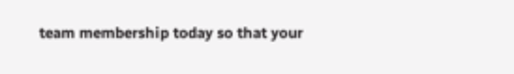team membership today so that your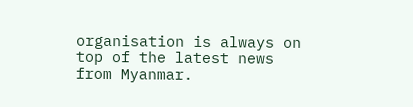organisation is always on top of the latest news from Myanmar.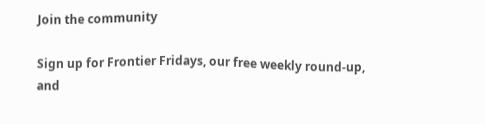Join the community

Sign up for Frontier Fridays, our free weekly round-up, and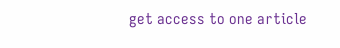get access to one article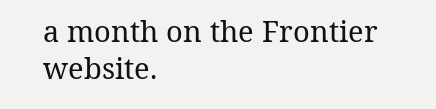a month on the Frontier website.